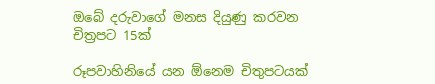ඔබේ දරුවාගේ මනස දියුණු කරවන චිත්‍රපට 15ක්

රූපවාහිනියේ යන ඕනෙම චිතුපටයක්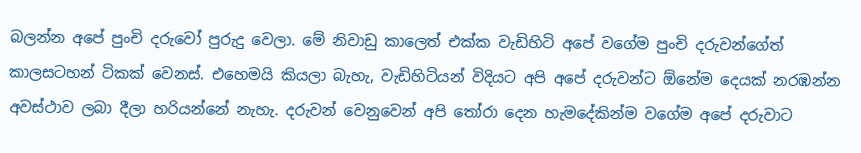බලන්න අපේ පුංචි දරුවෝ පුරුදු වෙලා. මේ නිවාඩු කාලෙත් එක්ක වැඩිහිටි අපේ වගේම පුංචි දරුවන්ගේත් කාලසටහන් ටිකක් වෙනස්. එහෙමයි කියලා බැහැ, වැඩිහිටියන් විදියට අපි අපේ දරුවන්ට ඕනේම දෙයක් නරඹන්න අවස්ථාව ලබා දීලා හරියන්නේ නැහැ. දරුවන් වෙනුවෙන් අපි තෝරා දෙන හැමදේකින්ම වගේම අපේ දරුවාට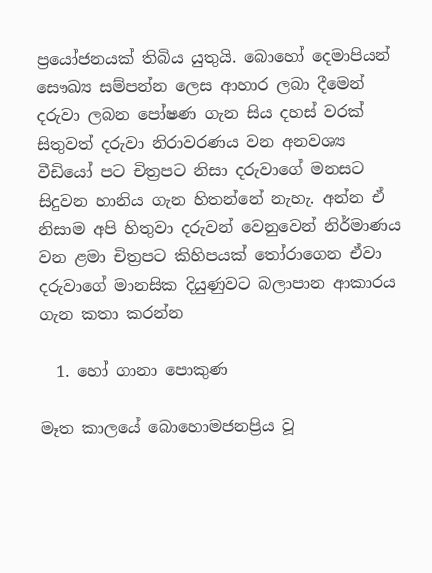ප්‍රයෝජනයක් තිබිය යුතුයි. බොහෝ දෙමාපියන් සෞඛ්‍ය සම්පන්න ලෙස ආහාර ලබා දීමෙන් දරුවා ලබන පෝෂණ ගැන සිය දහස් වරක් සිතුවත් දරුවා නිරාවරණය වන අනවශ්‍ය වීඩියෝ පට චිත්‍රපට නිසා දරුවාගේ මනසට සිදුවන හානිය ගැන හිතන්නේ නැහැ. අන්න ඒ නිසාම අපි හිතුවා දරුවන් වෙනුවෙන් නිර්මාණය වන ළමා චිත්‍රපට කිහිපයක් තෝරාගෙන ඒවා දරුවාගේ මානසික දියුණුවට බලාපාන ආකාරය ගැන කතා කරන්න

  1. හෝ ගානා පොකුණ

මෑත කාලයේ බොහොමජනප්‍රිය වූ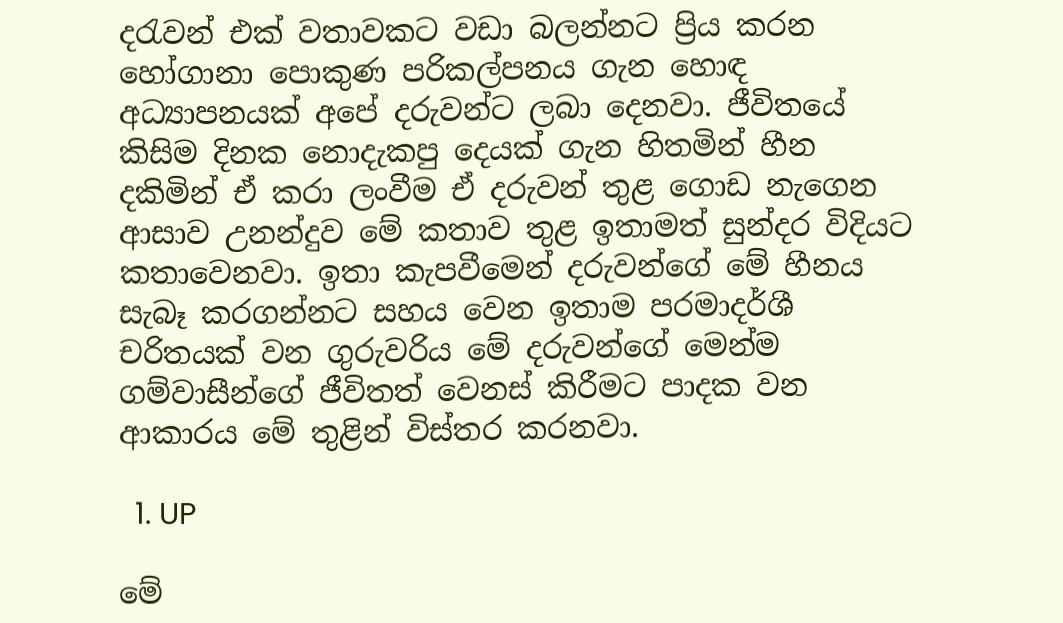දරැවන් එක් වතාවකට වඩා බලන්නට ප්‍රිය කරන හෝගානා පොකුණ පරිකල්පනය ගැන හොඳ අධ්‍යාපනයක් අපේ දරුවන්ට ලබා දෙනවා. ජීවිතයේ කිසිම දිනක නොදැකපු දෙයක් ගැන හිතමින් හීන දකිමින් ඒ කරා ලංවීම ඒ දරුවන් තුළ ගොඩ නැගෙන ආසාව උනන්දුව මේ කතාව තුළ ඉතාමත් සුන්දර විදියට කතාවෙනවා. ඉතා කැපවීමෙන් දරුවන්ගේ මේ හීනය සැබෑ කරගන්නට සහය වෙන ඉතාම පරමාදර්ශී චරිතයක් වන ගුරුවරිය මේ දරුවන්ගේ මෙන්ම ගම්වාසීන්ගේ ජීවිතත් වෙනස් කිරීමට පාදක වන ආකාරය මේ තුළින් විස්තර කරනවා.

  1. UP

මේ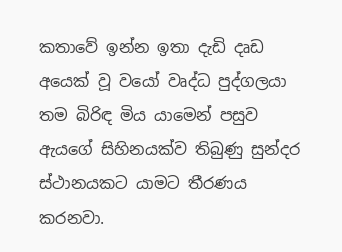කතාවේ ඉන්න ඉතා දැඩි දෘඩ අයෙක් වූ වයෝ වෘද්ධ පුද්ගලයා තම බිරිඳ මිය යාමෙන් පසුව ඇයගේ සිහිනයක්ව තිබුණු සුන්දර ස්ථානයකට යාමට තීරණය කරනවා.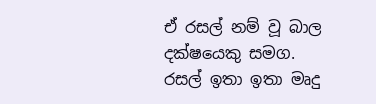ඒ රසල් නම් වූ බාල දක්ෂයෙකු සමග. රසල් ඉතා ඉතා මෘදු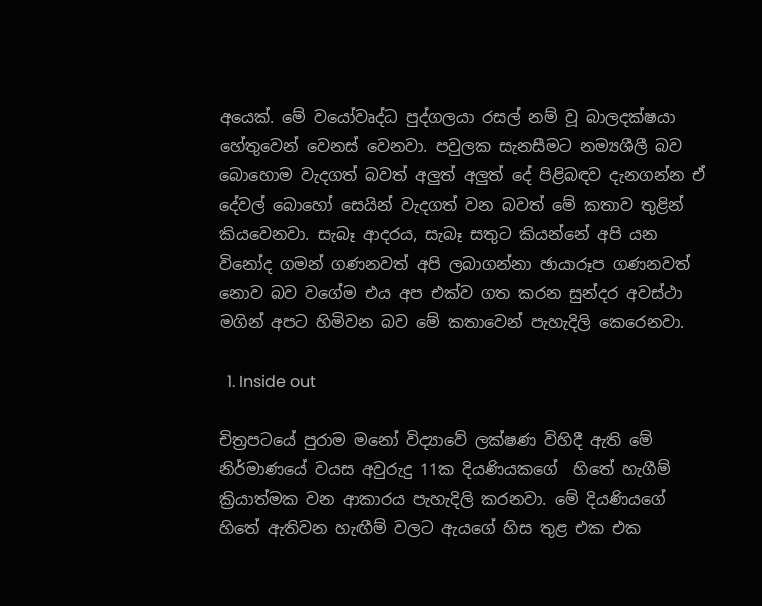අයෙක්. මේ වයෝවෘද්ධ පුද්ගලයා රසල් නම් වූ බාලදක්ෂයා හේතුවෙන් වෙනස් වෙනවා. පවුලක සැනසීමට නම්‍යශීලී බව බොහොම වැදගත් බවත් අලුත් අලුත් දේ පිළිබඳව දැනගන්න ඒ දේවල් බොහෝ සෙයින් වැදගත් වන බවත් මේ කතාව තුළින් කියවෙනවා. සැබෑ ආදරය, සැබෑ සතුට කියන්නේ අපි යන විනෝද ගමන් ගණනවත් අපි ලබාගන්නා ඡායාරූප ගණනවත් නොව බව වගේම එය අප එක්ව ගත කරන සුන්දර අවස්ථා මගින් අපට හිමිවන බව මේ කතාවෙන් පැහැදිලි කෙරෙනවා.

  1. Inside out

චිත්‍රපටයේ පුරාම මනෝ විද්‍යාවේ ලක්ෂණ විහිදී ඇති මේ නිර්මාණයේ වයස අවුරුදු 11ක දියණියකගේ  හිතේ හැගීම් ක්‍රියාත්මක වන ආකාරය පැහැදිලි කරනවා. මේ දියණියගේ හිතේ ඇතිවන හැඟීම් වලට ඇයගේ හිස තුළ එක එක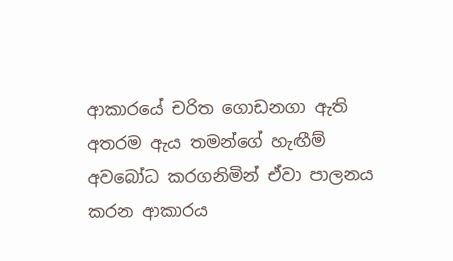ආකාරයේ චරිත ගොඩනගා ඇති අතරම ඇය තමන්ගේ හැඟීම් අවබෝධ කරගනිමින් ඒවා පාලනය කරන ආකාරය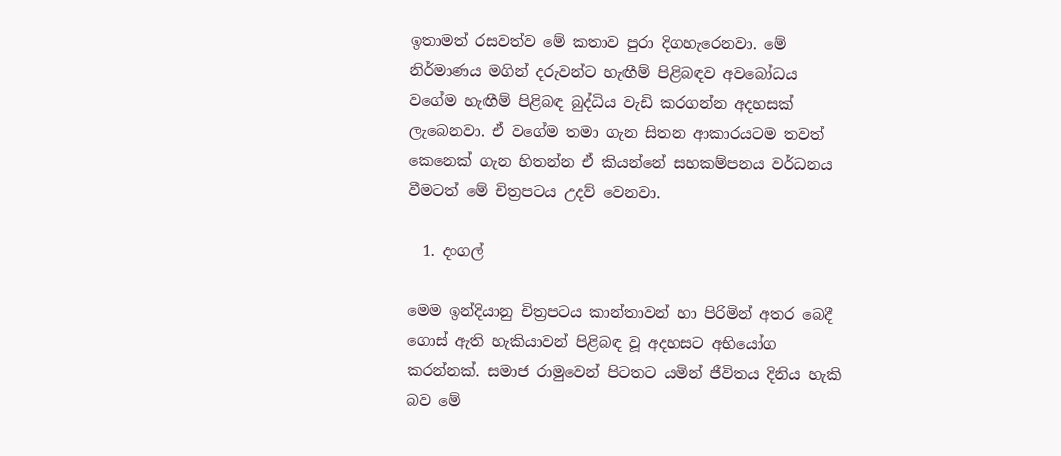ඉතාමත් රසවත්ව මේ කතාව පුරා දිගහැරෙනවා. මේ නිර්මාණය මගින් දරුවන්ට හැඟීම් පිළිබඳව අවබෝධය වගේම හැඟීම් පිළිබඳ බුද්ධිය වැඩි කරගන්න අදහසක් ලැබෙනවා. ඒ වගේම තමා ගැන සිතන ආකාරයටම තවත් කෙනෙක් ගැන හිතන්න ඒ කියන්නේ සහකම්පනය වර්ධනය වීමටත් මේ චිත්‍රපටය උදව් වෙනවා.

  1. දංගල්

මෙම ඉන්දියානු චිත්‍රපටය කාන්තාවන් හා පිරිමින් අතර බෙදී ගොස් ඇති හැකියාවන් පිළිබඳ වූ අදහසට අභියෝග කරන්නක්. සමාජ රාමුවෙන් පිටතට යමින් ජීවිතය දිනිය හැකි බව මේ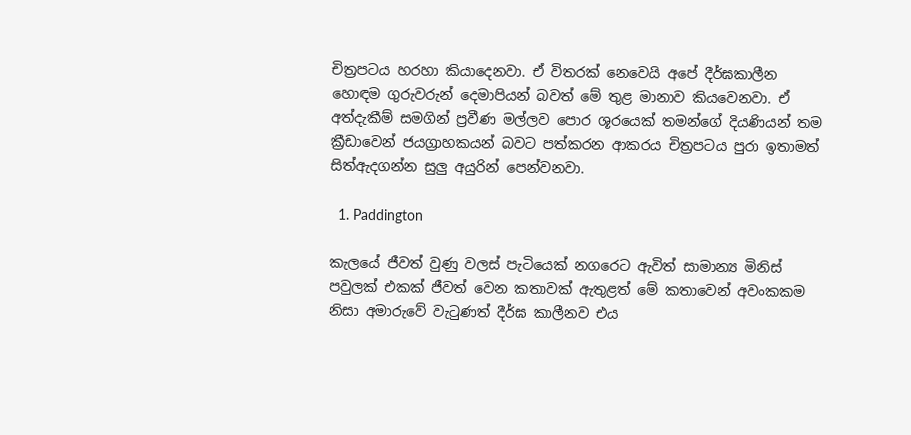චිත්‍රපටය හරහා කියාදෙනවා. ඒ විතරක් නෙවෙයි අපේ දීර්ඝකාලීන හොඳම ගුරුවරුන් දෙමාපියන් බවත් මේ තුළ මානාව කියවෙනවා. ඒ අත්දැකීම් සමගින් ප්‍රවීණ මල්ලව පොර ශූරයෙක් තමන්ගේ දියණියන් තම ක්‍රීඩාවෙන් ජයග්‍රාහකයන් බවට පත්කරන ආකරය චිත්‍රපටය පුරා ඉතාමත් සිත්ඇදගන්න සුලු අයුරින් පෙන්වනවා.

  1. Paddington

කැලයේ ජීවත් වුණු වලස් පැටියෙක් නගරෙට ඇවිත් සාමාන්‍ය මිනිස් පවුලක් එකක් ජීවත් වෙන කතාවක් ඇතුළත් මේ කතාවෙන් අවංකකම නිසා අමාරුවේ වැටුණත් දීර්ඝ කාලීනව එය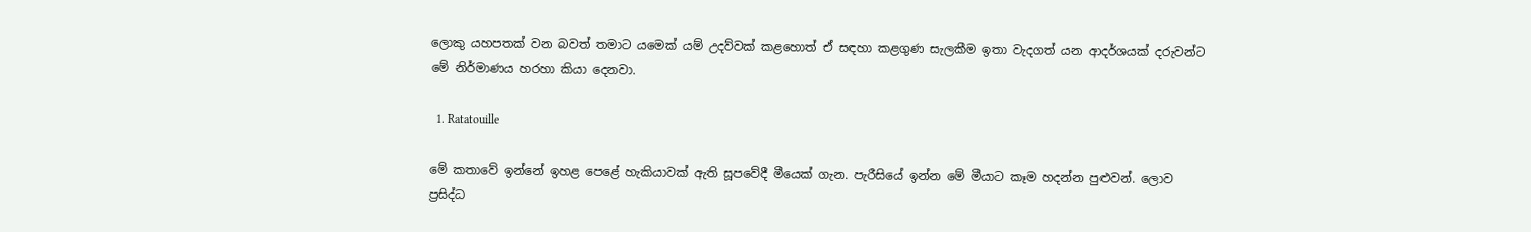ලොකු යහපතක් වන බවත් තමාට යමෙක් යම් උදව්වක් කළහොත් ඒ සඳහා කළගුණ සැලකීම ඉතා වැදගත් යන ආදර්ශයක් දරුවන්ට මේ නිර්මාණය හරහා කියා දෙනවා.

  1. Ratatouille

මේ කතාවේ ඉන්නේ ඉහළ පෙළේ හැකියාවක් ඇති සූපවේදී මීයෙක් ගැන. පැරීසියේ ඉන්න මේ මීයාට කෑම හදන්න පුළුවන්. ලොව ප්‍රසිද්ධ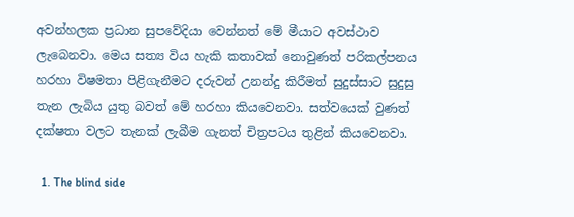අවන්හලක ප්‍රධාන සුපවේදියා වෙන්නත් මේ මීයාට අවස්ථාව ලැබෙනවා. මෙය සත්‍ය විය හැකි කතාවක් නොවුණත් පරිකල්පනය හරහා විෂමතා පිළිගැනීමට දරුවන් උනන්දු කිරීමත් සුදුස්සාට සුදුසු තැන ලැබිය යුතු බවත් මේ හරහා කියවෙනවා. සත්වයෙක් වුණත් දක්ෂතා වලට තැනක් ලැබීම ගැනත් චිත්‍රපටය තුළින් කියවෙනවා.

  1. The blind side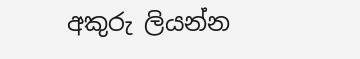අකුරු ලියන්න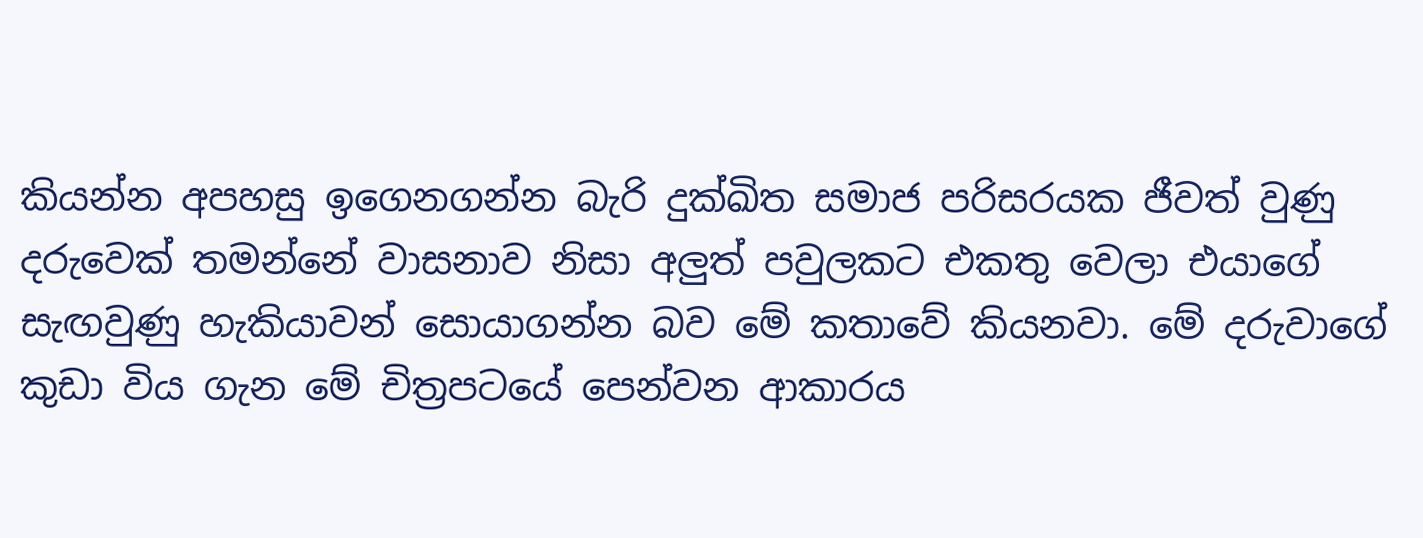කියන්න අපහසු ඉගෙනගන්න බැරි දුක්ඛිත සමාජ පරිසරයක ජීවත් වුණු දරුවෙක් තමන්නේ වාසනාව නිසා අලුත් පවුලකට එකතු වෙලා එයාගේ සැඟවුණු හැකියාවන් සොයාගන්න බව මේ කතාවේ කියනවා. මේ දරුවාගේ කුඩා විය ගැන මේ චිත්‍රපටයේ පෙන්වන ආකාරය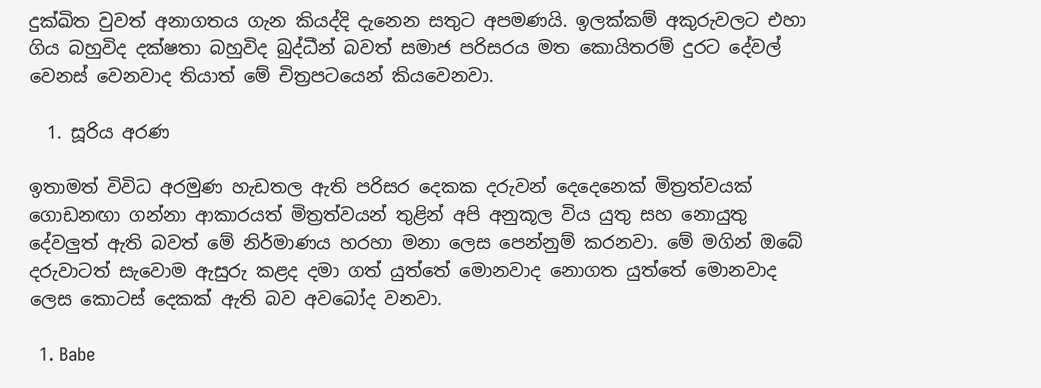දුක්ඛිත වුවත් අනාගතය ගැන කියද්දි දැනෙන සතුට අපමණයි. ඉලක්කම් අකුරුවලට එහා ගිය බහුවිද දක්ෂතා බහුවිද බුද්ධීන් බවත් සමාජ පරිසරය මත කොයිතරම් දුරට දේවල් වෙනස් වෙනවාද තියාත් මේ චිත්‍රපටයෙන් කියවෙනවා.

  1. සූරිය අරණ

ඉතාමත් විවිධ අරමුණ හැඩතල ඇති පරිසර දෙකක දරුවන් දෙදෙනෙක් මිත්‍රත්වයක් ගොඩනඟා ගන්නා ආකාරයත් මිත්‍රත්වයන් තුළින් අපි අනුකූල විය යුතු සහ නොයුතු දේවලුත් ඇති බවත් මේ නිර්මාණය හරහා මනා ලෙස පෙන්නුම් කරනවා. මේ මගින් ඔබේ දරුවාටත් සැවොම ඇසුරු කළද දමා ගත් යුත්තේ මොනවාද නොගත යුත්තේ මොනවාද ලෙස කොටස් දෙකක් ඇති බව අවබෝද වනවා.

  1. Babe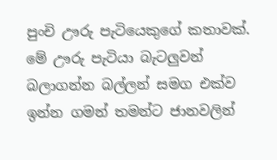පුංචි ඌරු පැටියෙකුගේ කතාවක්. මේ ඌරු පැටියා බැටලුවන් බලාගන්න බල්ලන් සමග එක්ව ඉන්න ගමන් තමන්ට ජානවලින්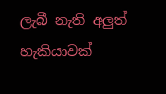ලැබී නැති අලුත් හැකියාවක්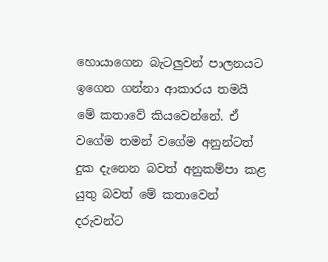හොයාගෙන බැටලුවන් පාලනයට ඉගෙන ගන්නා ආකාරය තමයි මේ කතාවේ කියවෙන්නේ. ඒ වගේම තමන් වගේම අනුන්ටත් දුක දැනෙන බවත් අනුකම්පා කළ යුතු බවත් මේ කතාවෙන් දරුවන්ට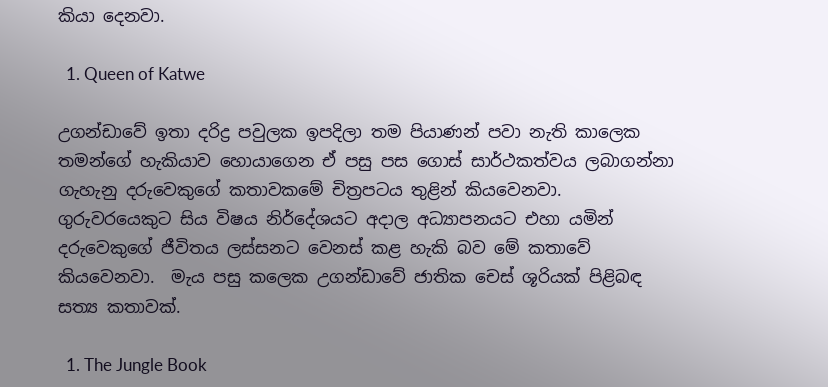කියා දෙනවා.

  1. Queen of Katwe

උගන්ඩාවේ ඉතා දරිද්‍ර පවුලක ඉපදිලා තම පියාණන් පවා නැති කාලෙක තමන්ගේ හැකියාව හොයාගෙන ඒ පසු පස ගොස් සාර්ථකත්වය ලබාගන්නා ගැහැනු දරුවෙකුගේ කතාවකමේ චිත්‍රපටය තුළින් කියවෙනවා. ගුරුවරයෙකුට සිය විෂය නිර්දේශයට අදාල අධ්‍යාපනයට එහා යමින් දරුවෙකුගේ ජීවිතය ලස්සනට වෙනස් කළ හැකි බව මේ කතාවේ කියවෙනවා.  මැය පසු කලෙක උගන්ඩාවේ ජාතික චෙස් ශූරියක් පිළිබඳ සත්‍ය කතාවක්.

  1. The Jungle Book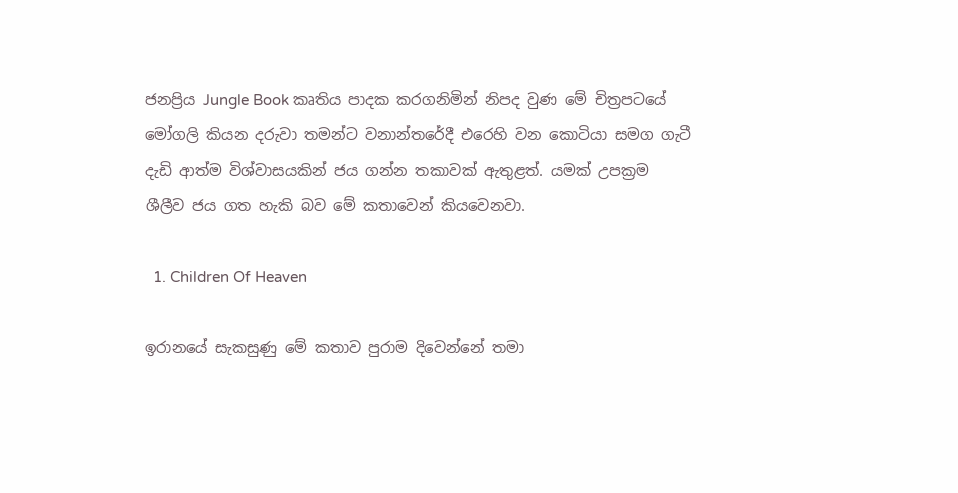ජනප්‍රිය Jungle Book කෘතිය පාදක කරගනිමින් නිපද වුණ මේ චිත්‍රපටයේ මෝගලි කියන දරුවා තමන්ට වනාන්තරේදී එරෙහි වන කොටියා සමග ගැටී දැඩි ආත්ම විශ්වාසයකින් ජය ගන්න තකාවක් ඇතුළත්. යමක් උපක්‍රම ශීලීව ජය ගත හැකි බව මේ කතාවෙන් කියවෙනවා.

  1. Children Of Heaven

ඉරානයේ සැකසුණු මේ කතාව පුරාම දිවෙන්නේ තමා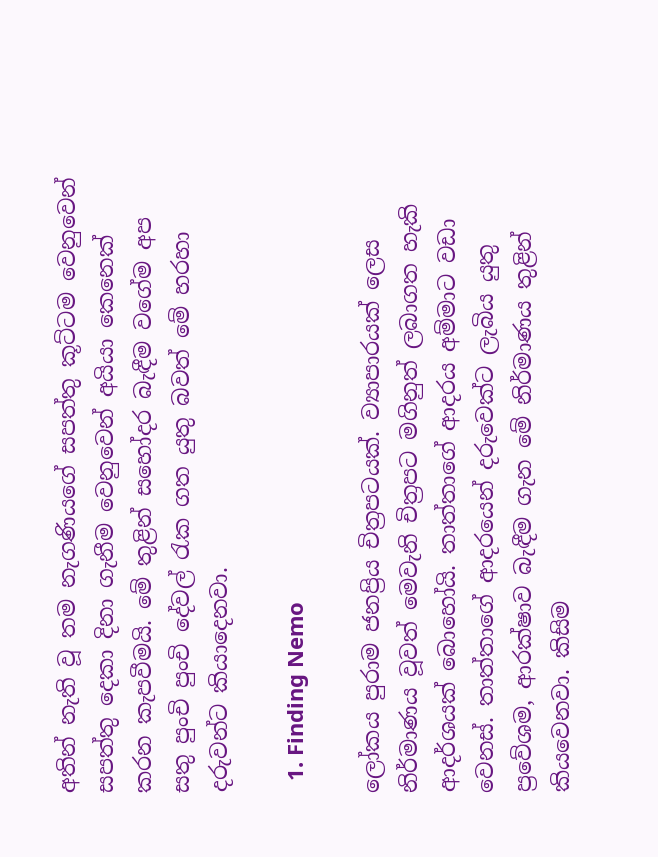අතින් නැති වූ තම නැගණියගේ සපත්තු කූට්ටම වෙනුවෙන් සපත්තු දෙකා දිනා ගැනීම වෙනුවෙන් අයියා කෙනෙක් කරන කැපවීමයි. මේ තුළින් සහෝදර බැඳීම වගේම අප සතු පුංචි පුංචි දේවල් රැක ගත යුතු බවත් මේ හරහා දරුවන්ට කියාදෙනවා.

  1. Finding Nemo

ලෝකය පුරාම ජනප්‍රිය චිත්‍රපටයක්. ව්‍යාපාරයක් ලෙස නිර්මාණය වූවත් මෙවැනි චිත්‍රපට මගිනුත් ලබාගත හැකි ආදර්ශයක් බොහෝයි. තාත්තාගේ ආදරය අම්මාට වඩා වෙනස්. තාත්තාගේ ආදරයෙන් දරුවෙක්ට ලැබිය යුතු ප්‍රවේශම, ආරක්ෂාව බැඳීම ගැන මේ නිර්මාණය තුළින් කියවෙනවා. කිසිම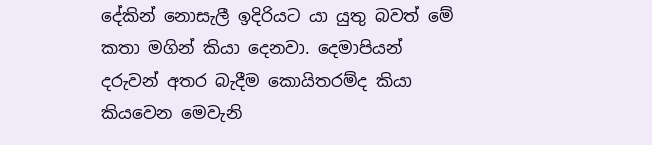දේකින් නොසැලී ඉදිරියට යා යුතු බවත් මේ කතා මගින් කියා දෙනවා. දෙමාපියන් දරුවන් අතර බැදීම කොයිතරම්ද කියා කියවෙන මෙවැනි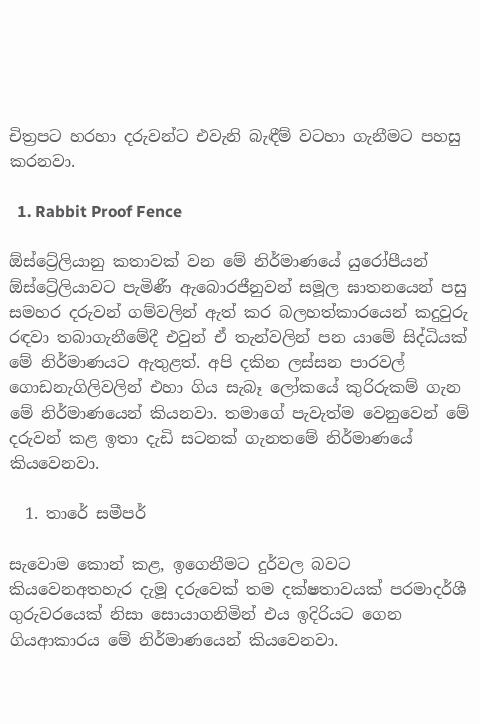චිත්‍රපට හරහා දරුවන්ට එවැනි බැඳීම් වටහා ගැනීමට පහසු කරනවා.

  1. Rabbit Proof Fence

ඕස්ට්‍රේලියානු කතාවක් වන මේ නිර්මාණයේ යුරෝපීයන් ඕස්ට්‍රේලියාවට පැමිණී ඇබොරජීනුවන් සමූල ඝාතනයෙන් පසු සමහර දරුවන් ගම්වලින් ඇත් කර බලහත්කාරයෙන් කදුවුරු රඳවා තබාගැනීමේදී එවුන් ඒ තැන්වලින් පන යාමේ සිද්ධියක් මේ නිර්මාණයට ඇතුළත්. අපි දකින ලස්සන පාරවල් ගොඩනැගිලිවලින් එහා ගිය සැබෑ ලෝකයේ කුරිරුකම් ගැන මේ නිර්මාණයෙන් කියනවා. තමාගේ පැවැත්ම වෙනුවෙන් මේ දරුවන් කළ ඉතා දැඩි සටනක් ගැනතමේ නිර්මාණයේ කියවෙනවා.

  1. තාරේ සමීපර්

සැවොම කොන් කළ, ඉගෙනීමට දුර්වල බවට කියවෙනඅතහැර දැමූ දරුවෙක් තම දක්ෂතාවයක් පරමාදර්ශී ගුරුවරයෙක් නිසා සොයාගනිමින් එය ඉදිරියට ගෙන ගියආකාරය මේ නිර්මාණයෙන් කියවෙනවා.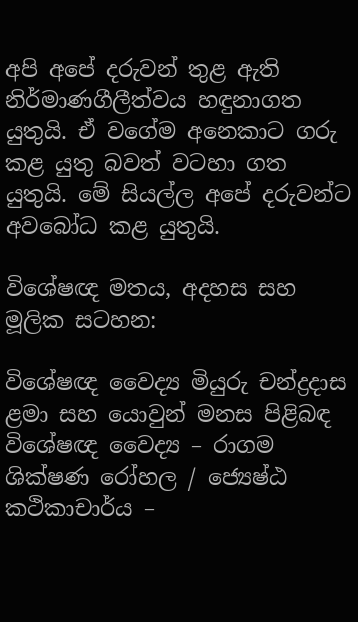අපි අපේ දරුවන් තුළ ඇති නිර්මාණගීලීත්වය හඳුනාගත යුතුයි. ඒ වගේම අනෙකාට ගරු කළ යුතු බවත් වටහා ගත යුතුයි. මේ සියල්ල අපේ දරුවන්ට අවබෝධ කළ යුතුයි.

විශේෂඥ මතය, අදහස සහ මූලික සටහන:

විශේෂඥ වෛද්‍ය මියුරු චන්ද්‍රදාස
ළමා සහ යොවුන් මනස පිළිබඳ විශේෂඥ වෛද්‍ය – රාගම ශික්ෂණ රෝහල / ජ්‍යෙෂ්ඨ කථිකාචාර්ය –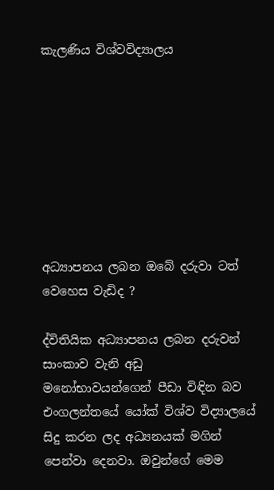කැලණිය විශ්වවිද්‍යාලය








අධ්‍යාපනය ලබන ඔබේ දරුවා ටත් වෙහෙස වැඩිද ?

ද්විතියික අධ්‍යාපනය ලබන දරුවන් සාංකාව වැනි අඩු මනෝභාවයන්ගෙන් පීඩා විඳින බව එංගලන්තයේ යෝක් විශ්ව විද්‍යාලයේ සිදු කරන ලද අධ්‍යනයක් මගින් පෙන්වා දෙනවා. ඔවුන්ගේ මෙම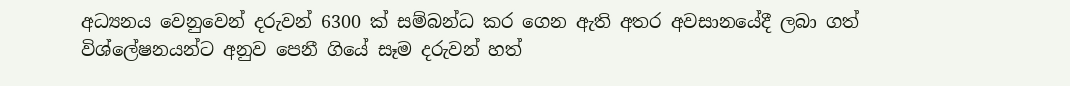අධ්‍යනය වෙනුවෙන් දරුවන් 6300 ක් සම්බන්ධ කර ගෙන ඇති අතර අවසානයේදී ලබා ගත් විශ්ලේෂනයන්ට අනුව පෙනී ගියේ සෑම දරුවන් හත්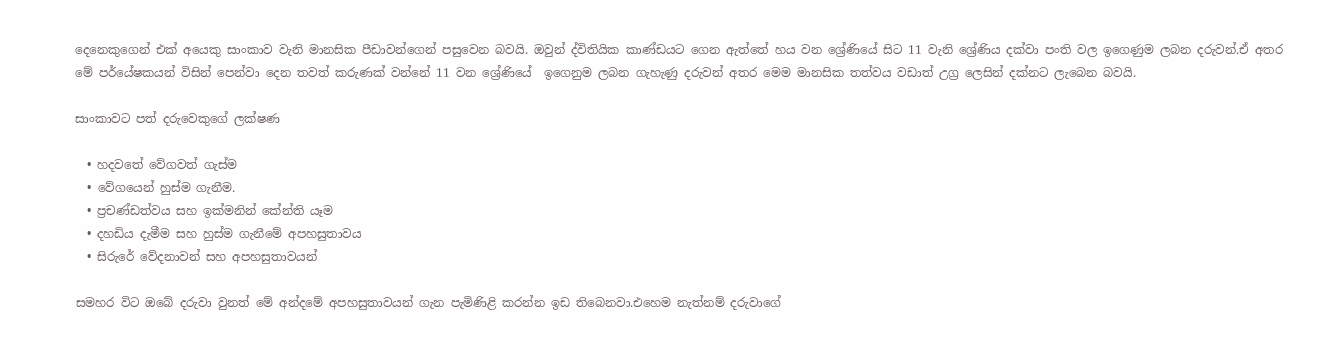දෙනෙකුගෙන් එක් අයෙකු සාංකාව වැනි මානසික පීඩාවන්ගෙන් පසුවෙන බවයි. ඔවුන් ද්විතියික කාණ්ඩයට ගෙන ඇත්තේ හය වන ශ්‍රේණියේ සිට 11 වැනි ශ්‍රේණිය දක්වා පංති වල ඉගෙණුම ලබන දරුවන්.ඒ අතර මේ පර්යේෂකයන් විසින් පෙන්වා දෙන තවත් කරුණක් වන්නේ 11 වන ශ්‍රේණියේ  ඉගෙනුම ලබන ගැහැණු දරුවන් අතර මෙම මානසික තත්වය වඩාත් උග්‍ර ලෙසින් දක්නට ලැබෙන බවයි.

සාංකාවට පත් දරුවෙකුගේ ලක්ෂණ

  • හදවතේ වේගවත් ගැස්ම
  • වේගයෙන් හුස්ම ගැනීම.
  • ප්‍රචණ්ඩත්වය සහ ඉක්මනින් කේන්ති යෑම
  • දහඩිය දැමීම සහ හුස්ම ගැනීමේ අපහසුතාවය
  • සිරුරේ වේදනාවන් සහ අපහසුතාවයන්

සමහර විට ඔබේ දරුවා වුනත් මේ අන්දමේ අපහසුතාවයන් ගැන පැමිණිළි කරන්න ඉඩ තිබෙනවා.එහෙම නැත්නම් දරුවාගේ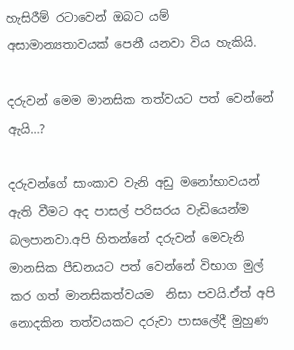හැසිරීම් රටාවෙන් ඔබට යම් අසාමාන්‍යතාවයක් පෙනී යනවා විය හැකියි.

දරුවන් මෙම මානසික තත්වයට පත් වෙන්නේ ඇයි…?

දරුවන්ගේ සාංකාව වැනි අඩු මනෝභාවයන් ඇති වීමට අද පාසල් පරිසරය වැඩියෙන්ම බලපානවා.අපි හිතන්නේ දරුවන් මෙවැනි මානසික පීඩනයට පත් වෙන්නේ විභාග මුල් කර ගත් මානසිකත්වයම  නිසා පවයි.ඒත් අපි නොදකින තත්වයකට දරුවා පාසලේදී මුහුණ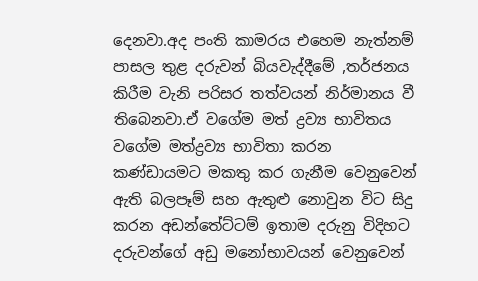දෙනවා.අද පංති කාමරය එහෙම නැත්නම් පාසල තුළ දරුවන් බියවැද්දීමේ ,තර්ජනය කිරීම වැනි පරිසර තත්වයන් නිර්මානය වී තිබෙනවා.ඒ වගේම මත් ද්‍රව්‍ය භාවිතය වගේම මත්ද්‍රව්‍ය භාවිතා කරන කණ්ඩායමට මකතු කර ගැනීම වෙනුවෙන් ඇති බලපෑම් සහ ඇතුළු නොවුන විට සිදු කරන අඩන්තේට්ටම් ඉතාම දරුනු විදිහට දරුවන්ගේ අඩු මනෝභාවයන් වෙනුවෙන්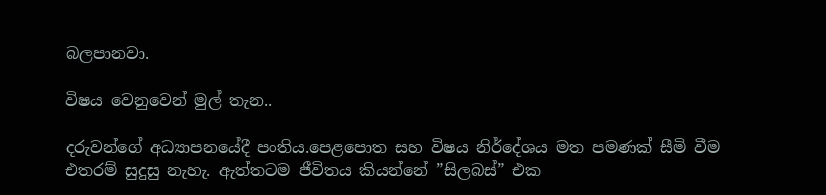බලපානවා.

විෂය වෙනුවෙන් මුල් තැන..

දරුවන්ගේ අධ්‍යාපනයේදී පංතිය.පෙළපොත සහ විෂය නිර්දේශය මත පමණක් සීමි වීම එතරම් සුදුසු නැහැ. ඇත්තටම ජීවිතය කියන්නේ ”සිලබස්” එක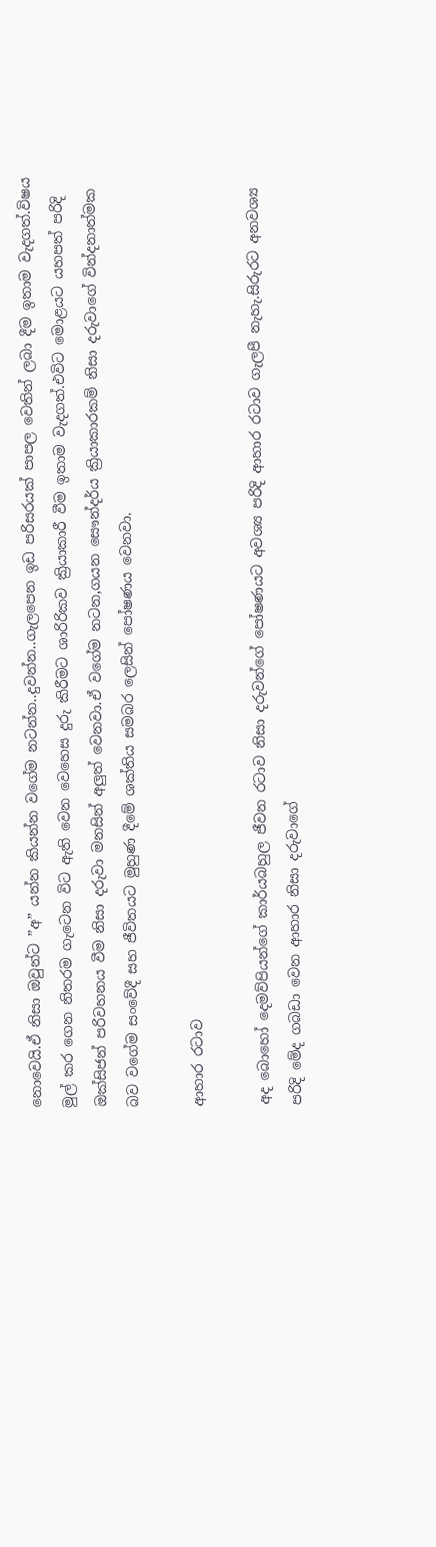නොවෙයි.ඒ නිසා ඔවුන්ට ”අ” යන්න කියන්න වගේම නටන්න..දුවන්න..ගැලපෙන ඉඩ පරිසරයක් පාපල වෙතින් ලබා දීම ඉතාම වැදගත්.විෂය මුල් කර ගෙන නිතරම ගැටෙන විට ඇති වෙන වෙහෙස දුරු කිරීමට ශාරිරිකව ක්‍රියාකාරී වීම ඉතාම වැදගත්.එවිට මොළයට යහපත් පරිදි ඔක්සිජන් පරිවහනය වීම නිසා දරුවා මනසින් අලුත් වෙනවා.ඒ වගේම නටන,ගයන සෞන්දර්ය ක්‍රියාකාරකම් නිසා දරුවාගේ වින්දනාත්මක බව වගේම සංවේදී සහ ජීවිතයට මුහුණ දීමේ ශක්තිය සමබර ලෙසින් පෝෂණය වෙනවා.

ආහාර රටාව

අද බොහෝ දෙමව්පියන්ගේ කාර්යබහුල ජීවන රටාව නිසා දරුවන්ගේ පෝෂණයට අවශ්‍ය පරිදි ආහාර රටාව ගැලපී නැහැ.සිරුරට අනවශ්‍ය පරිදි මේද ගබඩා වෙන ආහාර නිසා දරුවාගේ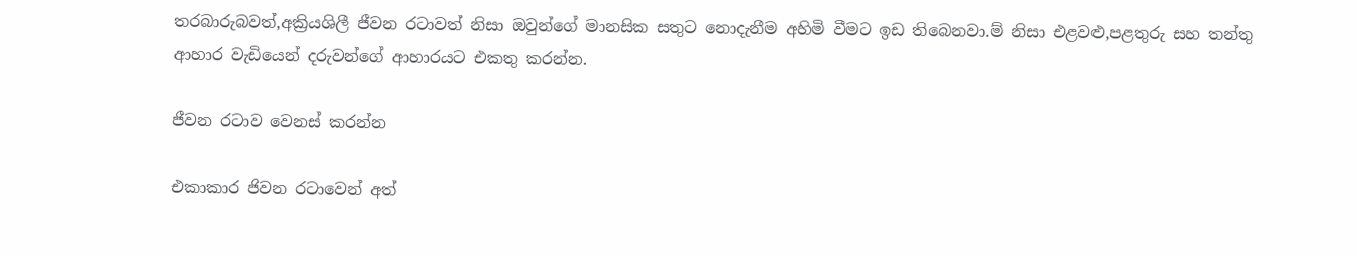තරබාරුබවත්,අක්‍රියශිලී ජීවන රටාවත් නිසා ඔවුන්ගේ මානසික සතුට නොදැනීම අහිමි වීමට ඉඩ තිබෙනවා.ම් නිසා එළවළු,පළතුරු සහ තන්තු ආහාර වැඩියෙන් දරුවන්ගේ ආහාරයට එකතු කරන්න.

ජීවන රටාව වෙනස් කරන්න

එකාකාර ජිවන රටාවෙන් අත්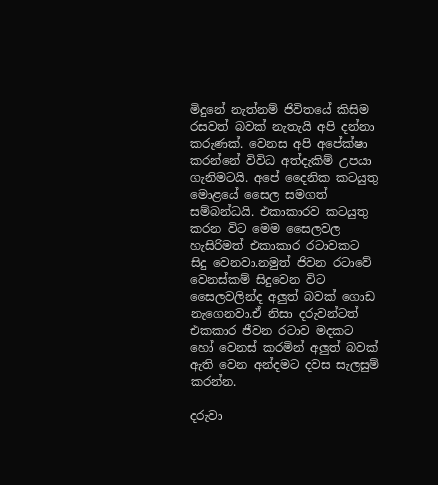මිදුනේ නැත්නම් ජිවිතයේ කිසිම රසවත් බවක් නැතැයි අපි දන්නා කරුණක්. වෙනස අපි අපේක්ෂා කරන්නේ විවිධ අත්දැකිම් උපයා ගැනිමටයි. අපේ දෛනික කටයුතු මොළයේ සෛල සමගත් සම්බන්ධයි. එකාකාරව කටයුතු කරන විට මෙම සෛලවල හැසිරිමත් එකාකාර රටාවකට සිදු වෙනවා.නමුත් ජිවන රටාවේ වෙනස්කම් සිදුවෙන විට සෛලවලින්ද අලුත් බවක් ගොඩ නැගෙනවා.ඒ නිසා දරුවන්ටත් එකකාර ජීවන රටාව මදකට හෝ වෙනස් කරමින් අලුත් බවක් ඇති වෙන අන්දමට දවස සැලසුම් කරන්න.

දරුවා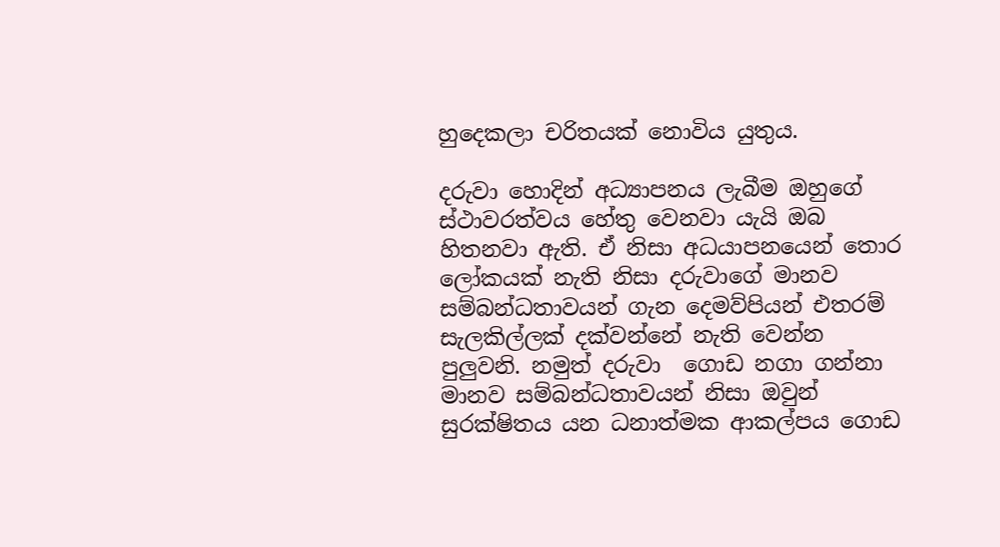හුදෙකලා චරිතයක් නොවිය යුතුය.

දරුවා හොදින් අධ්‍යාපනය ලැබීම ඔහුගේ ස්ථාවරත්වය හේතු වෙනවා යැයි ඔබ හිතනවා ඇති. ඒ නිසා අධයාපනයෙන් තොර ලෝකයක් නැති නිසා දරුවාගේ මානව සම්බන්ධතාවයන් ගැන දෙමව්පියන් එතරම් සැලකිල්ලක් දක්වන්නේ නැති වෙන්න පුලුවනි. නමුත් දරුවා  ගොඩ නගා ගන්නා මානව සම්බන්ධතාවයන් නිසා ඔවුන්  සුරක්ෂිතය යන ධනාත්මක ආකල්පය ගොඩ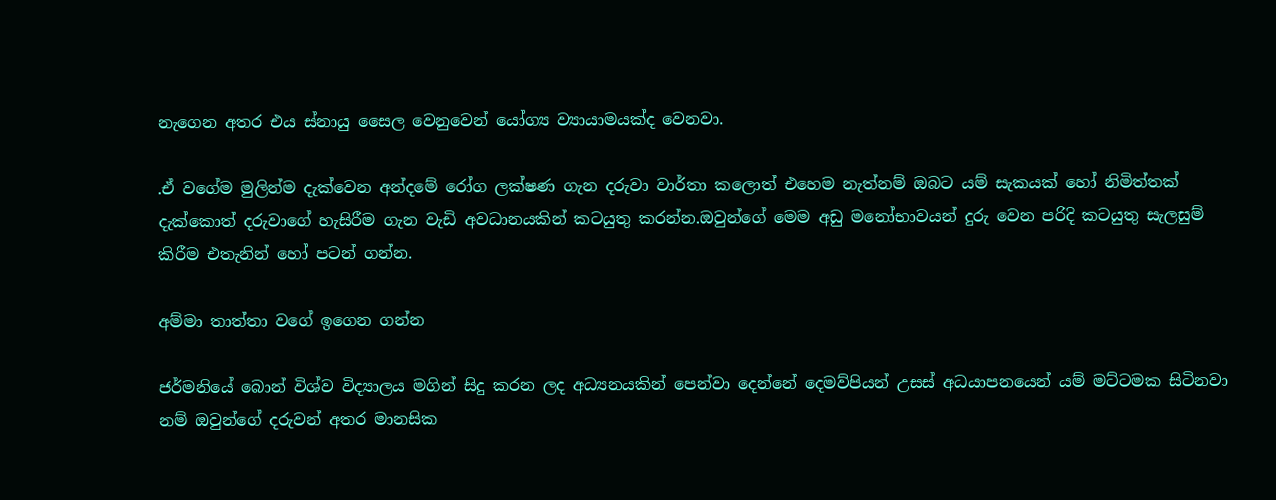නැගෙන අතර එය ස්නායු සෛල වෙනුවෙන් යෝග්‍ය ව්‍යායාමයක්ද වෙනවා.

.ඒ වගේම මුලින්ම දැක්වෙන අන්දමේ රෝග ලක්ෂණ ගැන දරුවා වාර්තා කලොත් එහෙම නැත්නම් ඔබට යම් සැකයක් හෝ නිමිත්තක් දැක්කොත් දරුවාගේ හැසිරීම ගැන වැඩි අවධානයකින් කටයුතු කරන්න.ඔවුන්ගේ මෙම අඩු මනෝභාවයන් දුරු වෙන පරිදි කටයුතු සැලසුම් කිරීම එතැනින් හෝ පටන් ගන්න.

අම්මා තාත්තා වගේ ඉගෙන ගන්න

ජර්මනියේ බොන් විශ්ව විද්‍යාලය මගින් සිදු කරන ලද අධ්‍යනයකින් පෙන්වා දෙන්නේ දෙමව්පියන් උසස් අධයාපනයෙන් යම් මට්ටමක සිටිනවා නම් ඔවුන්ගේ දරුවන් අතර මානසික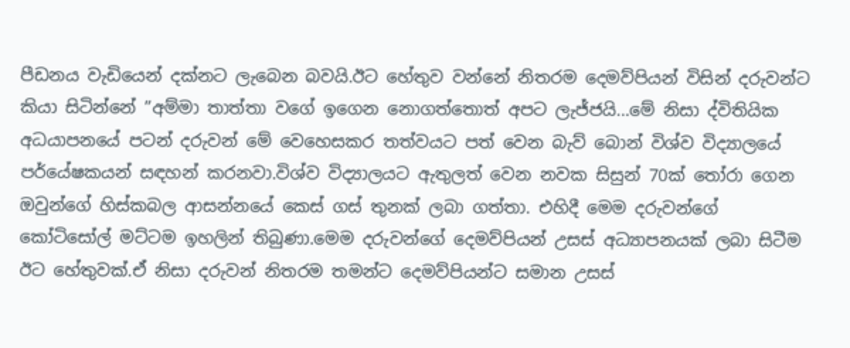පීඩනය වැඩියෙන් දක්නට ලැබෙන බවයි.ඊට හේතුව වන්නේ නිතරම දෙමව්පියන් විසින් දරුවන්ට කියා සිටින්නේ ”අම්මා තාත්තා වගේ ඉගෙන නොගත්තොත් අපට ලැජ්ජයි…මේ නිසා ද්විතියික අධයාපනයේ පටන් දරුවන් මේ වෙහෙසකර තත්වයට පත් වෙන බැව් බොන් විශ්ව විද්‍යාලයේ පර්යේෂකයන් සඳහන් කරනවා.විශ්ව විද්‍යාලයට ඇතුලත් වෙන නවක සිසුන් 70ක් තෝරා ගෙන ඔවුන්ගේ හිස්කබල ආසන්නයේ කෙස් ගස් තුනක් ලබා ගත්තා. එහිදී මෙම දරුවන්ගේ කෝටිසෝල් මට්ටම ඉහලින් තිබුණා.මෙම දරුවන්ගේ දෙමව්පියන් උසස් අධ්‍යාපනයක් ලබා සිටීම ඊට හේතුවක්.ඒ නිසා දරුවන් නිතරම තමන්ට දෙමව්පියන්ට සමාන උසස්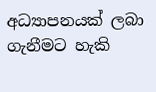අධ්‍යාපනයක් ලබා ගැනීමට හැකි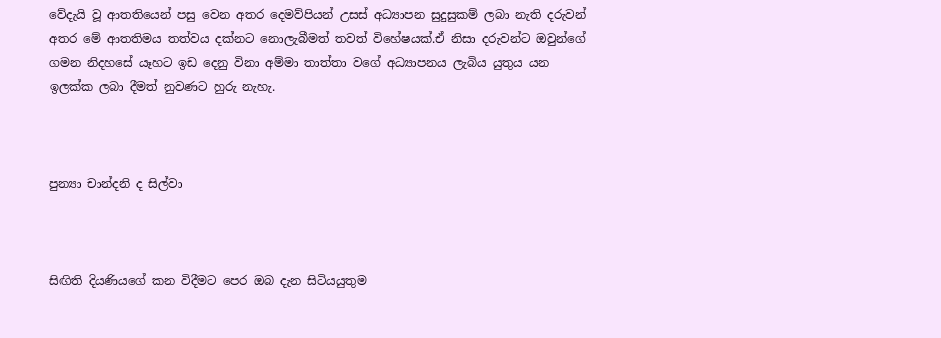වේදැයි වූ ආතතියෙන් පසු වෙන අතර දෙමව්පියන් උසස් අධ්‍යාපන සුදුසුකම් ලබා නැති දරුවන් අතර මේ ආතතිමය තත්වය දක්නට නොලැබීමත් තවත් විහේෂයක්.ඒ නිසා දරුවන්ට ඔවුන්ගේ ගමන නිදහසේ යෑහට ඉඩ දෙනු විනා අම්මා තාත්තා වගේ අධ්‍යාපනය ලැබිය යුතුය යන ඉලක්ක ලබා දීමත් නුවණට හුරු නැහැ.



පුන්‍යා චාන්දනි ද සිල්වා



සිඟිති දියණියගේ කන විදීමට පෙර ඔබ දැන සිටියයුතුම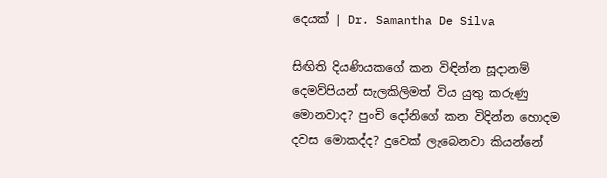දෙයක් | Dr. Samantha De Silva

සිඟිති දියණියකගේ කන විඳින්න සූදානම් දෙමව්පියන් සැලකිලිමත් විය යුතු කරුණු මොනවාද? පුංචි දෝනිගේ කන විදින්න හොදම දවස මොකද්ද? දුවෙක් ලැබෙනවා කියන්නේ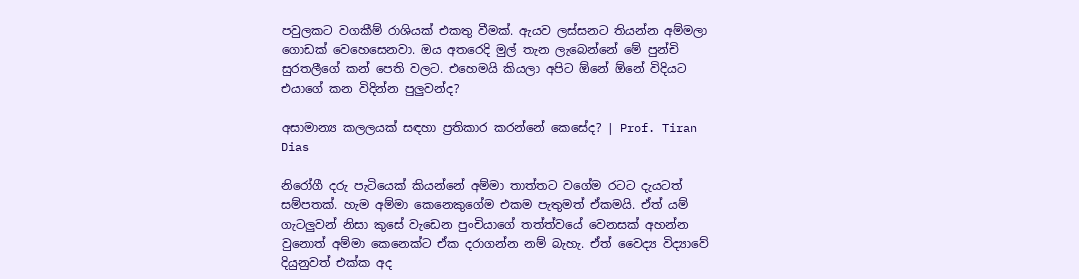පවුලකට වගකීම් රාශියක් එකතු වීමක්. ඇයව ලස්සනට තියන්න අම්මලා ගොඩක් වෙහෙසෙනවා. ඔය අතරෙදි මුල් තැන ලැබෙන්නේ මේ පුන්චි සුරතලීගේ කන් පෙති වලට. එහෙමයි කියලා අපිට ඕනේ ඕනේ විදියට එයාගේ කන විදින්න පුලුවන්ද?

අසාමාන්‍ය කලලයක් සඳහා ප්‍රතිකාර කරන්නේ කෙසේද? | Prof. Tiran Dias

නිරෝගී දරු පැටියෙක් කියන්නේ අම්මා තාත්තට වගේම රටට දැයටත් සම්පතක්. හැම අම්මා කෙනෙකුගේම එකම පැතුමත් ඒකමයි. ඒත් යම් ගැටලුවන් නිසා කුසේ වැඩෙන පුංචියාගේ තත්ත්වයේ වෙනසක් අහන්න වුනොත් අම්මා කෙනෙක්ට ඒක දරාගන්න නම් බැහැ. ඒත් වෛද්‍ය විද්‍යාවේ දියුනුවත් එක්ක අද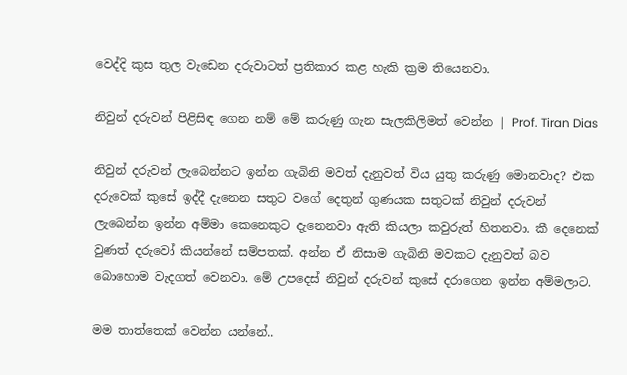වෙද්දි කුස තුල වැඩෙන දරුවාටත් ප්‍රතිකාර කළ හැකි ක්‍රම තියෙනවා.

නිවුන් දරුවන් පිළිසිඳ ගෙන නම් මේ කරුණු ගැන සැලකිලිමත් වෙන්න | Prof. Tiran Dias

නිවුන් දරුවන් ලැබෙන්නට ඉන්න ගැබිනි මවත් දැනුවත් විය යුතු කරුණු මොනවාද? එක දරුවෙක් කුසේ ඉද්දී දැනෙන සතුට වගේ දෙතුන් ගුණයක සතුටක් නිවුන් දරුවන් ලැබෙන්න ඉන්න අම්මා කෙනෙකුට දැනෙනවා ඇති කියලා කවුරුත් හිතනවා. කී දෙනෙක් වුණත් දරුවෝ කියන්නේ සම්පතක්. අන්න ඒ නිසාම ගැබිනි මවකට දැනුවත් බව බොහොම වැදගත් වෙනවා. මේ උපදෙස් නිවුන් දරුවන් කුසේ දරාගෙන ඉන්න අම්මලාට.

මම තාත්තෙක් වෙන්න යන්නේ..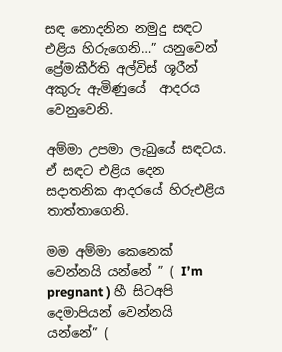සඳ නොදනින නමුදු සඳට එළිය හිරුගෙනි…” යනුවෙන් ප්‍රේමකීර්ති අල්විස් ශූරීන් අකුරු ඇමිණුයේ  ආදරය වෙනුවෙනි.

අම්මා උපමා ලැබුයේ සඳටය. ඒ සඳට එළිය දෙන සදාතනික ආදරයේ හිරුඑළිය තාත්තාගෙනි.

මම අම්මා කෙනෙක් වෙන්නයි යන්නේ ” ( I’m pregnant ) හී සිටඅපි දෙමාපියන් වෙන්නයි යන්නේ” (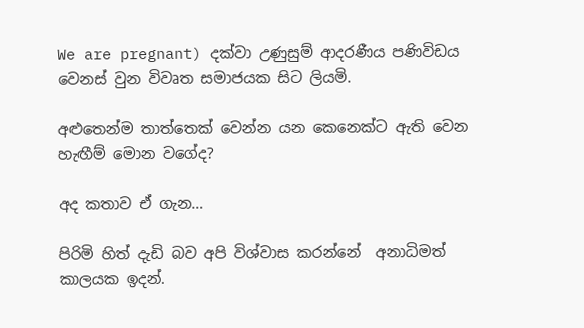We are pregnant) දක්වා උණුසුම් ආදරණීය පණිවිඩය වෙනස් වුන විවෘත සමාජයක සිට ලියමි.

අළුතෙන්ම තාත්තෙක් වෙන්න යන කෙනෙක්ට ඇති වෙන හැඟීම් මොන වගේද?

අද කතාව ඒ ගැන…

පිරිමි හිත් දැඩි බව අපි විශ්වාස කරන්නේ  අනාධිමත් කාලයක ඉදන්.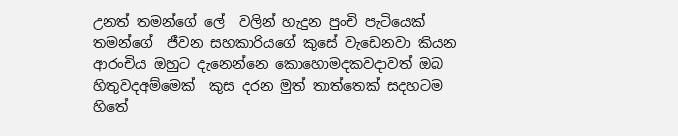උනත් තමන්ගේ ලේ  වලින් හැදුන පුංචි පැටියෙක් තමන්ගේ  ජීවන සහකාරියගේ කුසේ වැඩෙනවා කියන ආරංචිය ඔහුට දැනෙන්නෙ කොහොමදකවදාවත් ඔබ හිතුවදඅම්මෙක්  කුස දරන මුත් තාත්තෙක් සදහටම හිතේ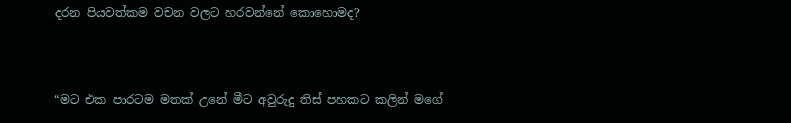දරන පියවත්කම වචන වලට හරවන්නේ කොහොමද?



“මට එක පාරටම මතක් උනේ මීට අවුරුදු තිස් පහකට කලින් මගේ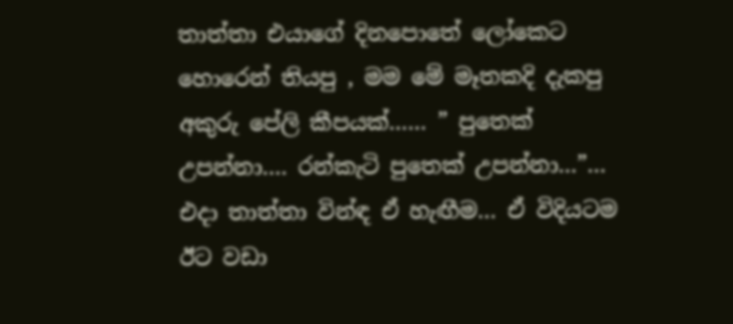තාත්තා එයාගේ දිනපොතේ ලෝකෙට හොරෙන් තියපු , මම මේ මෑතකදි දැකපු අකුරු පේලි කීපයක්…… ” පුතෙක් උපන්නා…. රන්කැටි පුතෙක් උපන්නා…”… එදා තාත්තා වින්ඳ ඒ හැඟීම… ඒ විදියටම ඊට වඩා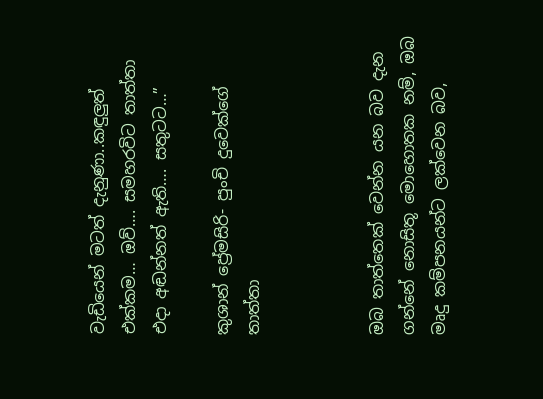වැඩියෙන් මටත් දැනුණා..කඳුලුත් එක්කම… ඔව්…. සමහරවිට තාත්තා එදා අඬන්නත් ඇති…. සතුටට…”

කුශාන් ප්‍රේමසිරි- පුංචි දුවෙක්ගේ තාත්තා



ඔබ තාත්තෙක් වෙන්න යන බව දැන ගන්නේ නොසිතූ මොහොතක නම්, ඔබ මෘදු කම්පනයන්ට ලක්වෙන බව,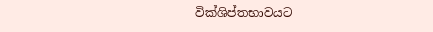වික්ශිප්තභාවයට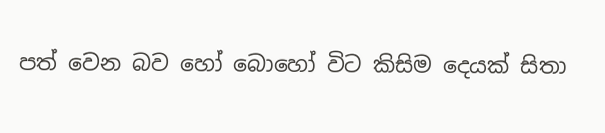පත් වෙන බව හෝ බොහෝ විට කිසිම දෙයක් සිතා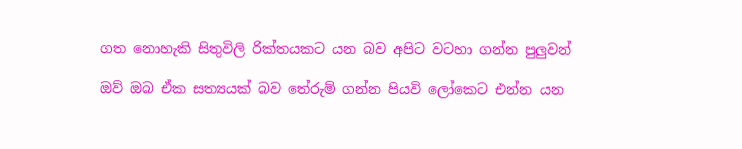ගත නොහැකි සිතුවිලි රික්තයකට යන බව අපිට වටහා ගන්න පුලුවන්

ඔව් ඔබ ඒක සත්‍යයක් බව තේරුම් ගන්න පියවි ලෝකෙට එන්න යන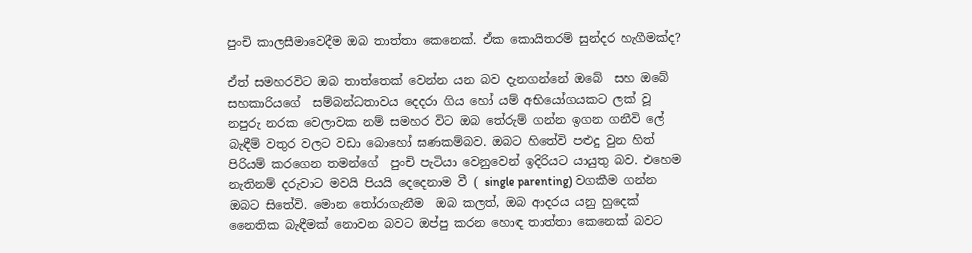පුංචි කාලසීමාවෙදීම ඔබ තාත්තා කෙනෙක්. ඒක කොයිතරම් සුන්දර හැගීමක්ද?

ඒත් සමහරවිට ඔබ තාත්තෙක් වෙන්න යන බව දැනගන්නේ ඔබේ  සහ ඔබේ සහකාරියගේ  සම්බන්ධතාවය දෙදරා ගිය හෝ යම් අභියෝගයකට ලක් වූ නපුරු නරක වෙලාවක නම් සමහර විට ඔබ තේරුම් ගන්න ඉගන ගනීවි ලේ බැඳීම් වතුර වලට වඩා බොහෝ ඝණකම්බව. ඔබට හිතේවි පළුදු වුන හිත් පිරියම් කරගෙන තමන්ගේ  පුංචි පැටියා වෙනුවෙන් ඉදිරියට යායුතු බව. එහෙම නැතිනම් දරුවාට මවයි පියයි දෙදෙනාම වී ( single parenting) වගකීම ගන්න ඔබට සිතේවි. මොන තෝරාගැනීම  ඔබ කලත්, ඔබ ආදරය යනු හුදෙක් නෛතික බැඳීමක් නොවන බවට ඔප්පු කරන හොඳ තාත්තා කෙනෙක් බවට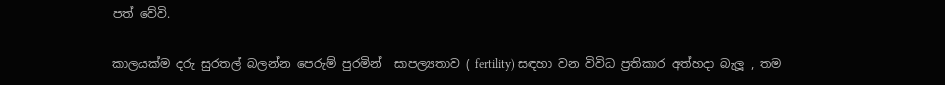පත් වේවි.

කාලයක්ම දරු සුරතල් බලන්න පෙරුම් පුරමින්  සාපල්‍යතාව ( fertility) සඳහා වන විවිධ ප්‍රතිකාර අත්හදා බැලූ , තම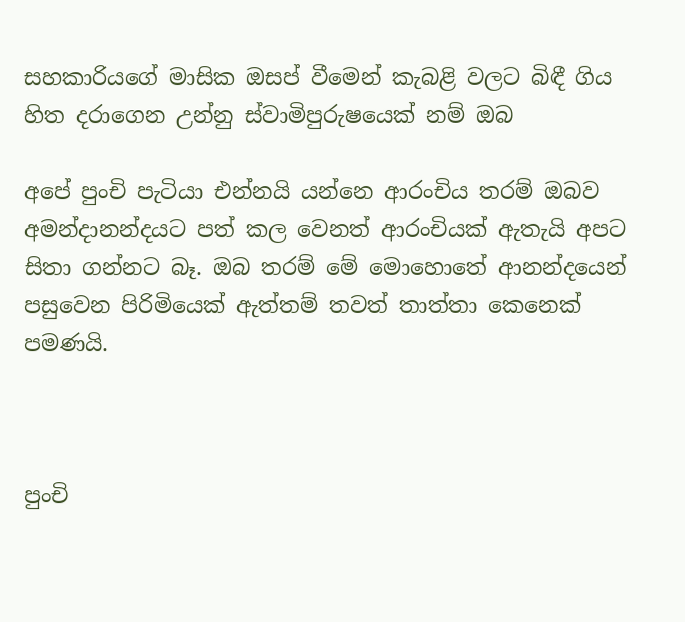සහකාරියගේ මාසික ඔසප් වීමෙන් කැබළි වලට බිඳී ගිය හිත දරාගෙන උන්නු ස්වාමිපුරුෂයෙක් නම් ඔබ

අපේ පුංචි පැටියා එන්නයි යන්නෙ ආරංචිය තරම් ඔබව අමන්දානන්දයට පත් කල වෙනත් ආරංචියක් ඇතැයි අපට සිතා ගන්නට බෑ. ඔබ තරම් මේ මොහොතේ ආනන්දයෙන් පසුවෙන පිරිමියෙක් ඇත්තම් තවත් තාත්තා කෙනෙක් පමණයි.



පුංචි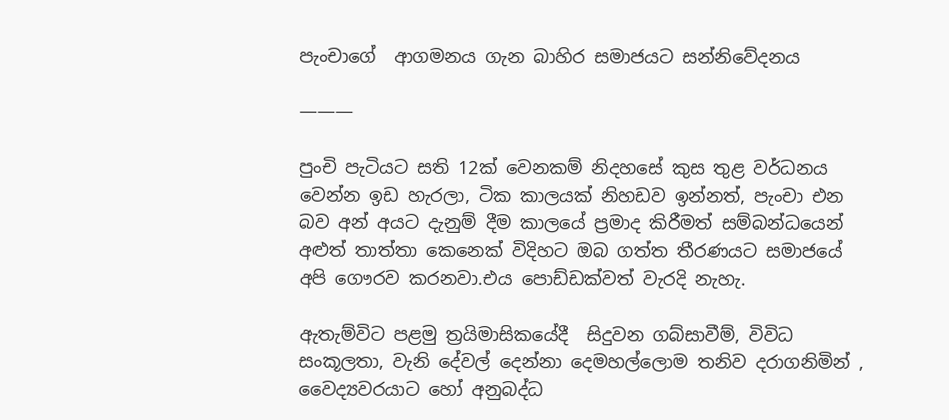පැංචාගේ  ආගමනය ගැන බාහිර සමාජයට සන්නිවේදනය

———

පුංචි පැටියට සති 12ක් වෙනකම් නිදහසේ කුස තුළ වර්ධනය වෙන්න ඉඩ හැරලා, ටික කාලයක් නිහඩව ඉන්නත්, පැංචා එන බව අන් අයට දැනුම් දීම කාලයේ ප්‍රමාද කිරීමත් සම්බන්ධයෙන් අළුත් තාත්තා කෙනෙක් විදිහට ඔබ ගත්ත තීරණයට සමාජයේ  අපි ගෞරව කරනවා.එය පොඩ්ඩක්වත් වැරදි නැහැ.

ඇතැම්විට පළමු ත්‍රයිමාසිකයේදී  සිදුවන ගබ්සාවීම්, විවිධ සංකූලතා, වැනි දේවල් දෙන්නා දෙමහල්ලොම තනිව දරාගනිමින් , වෛද්‍යවරයාට හෝ අනුබද්ධ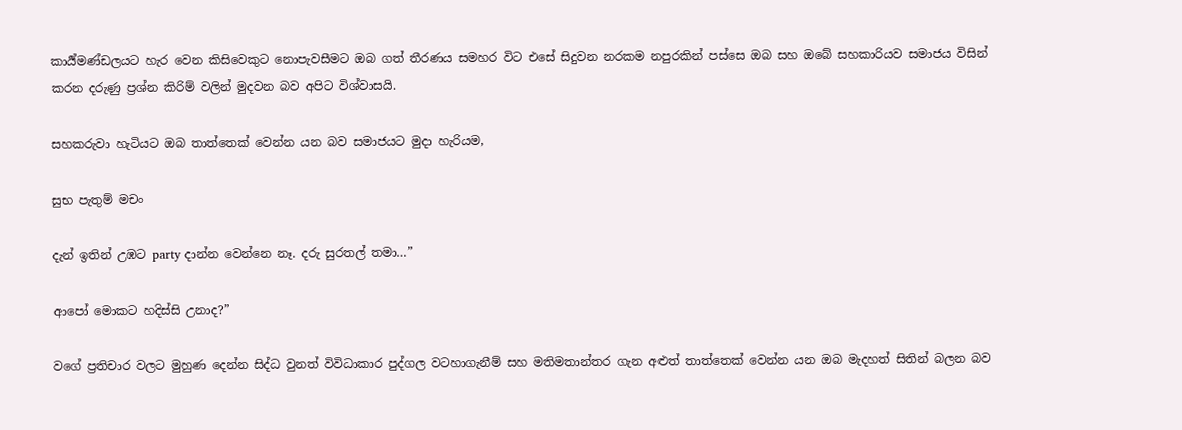කාර්‍ය්මණ්ඩලයට හැර වෙන කිසිවෙකුට නොපැවසීමට ඔබ ගත් තීරණය සමහර විට එසේ සිදුවන නරකම නපුරකින් පස්සෙ ඔබ සහ ඔබේ සහකාරියව සමාජය විසින් කරන දරුණු ප්‍රශ්න කිරිම් වලින් මුදවන බව අපිට විශ්වාසයි.

සහකරුවා හැටියට ඔබ තාත්තෙක් වෙන්න යන බව සමාජයට මුදා හැරියම,

සුභ පැතුම් මචං

දැන් ඉතින් උඹට party දාන්න වෙන්නෙ නෑ. දරු සුරතල් තමා…”

ආපෝ මොකට හදිස්සි උනාද?”

වගේ ප්‍රතිචාර වලට මුහුණ දෙන්න සිද්ධ වුනත් විවිධාකාර පුද්ගල වටහාගැනීම් සහ මතිමතාන්තර ගැන අළුත් තාත්තෙක් වෙන්න යන ඔබ මැදහත් සිතින් බලන බව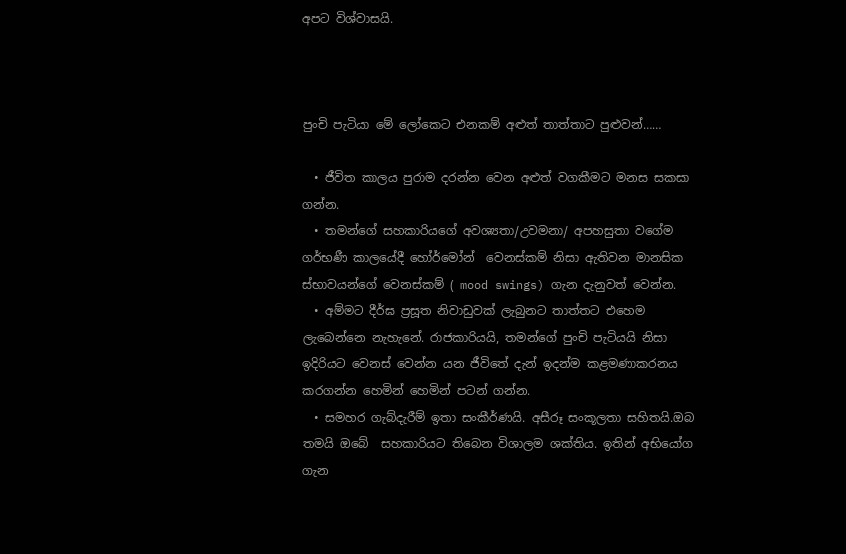අපට විශ්වාසයි.



පුංචි පැටියා මේ ලෝකෙට එනකම් අළුත් තාත්තාට පුළුවන්……

  • ජීවිත කාලය පුරාම දරන්න වෙන අළුත් වගකීමට මනස සකසා ගන්න.
  • තමන්ගේ සහකාරියගේ අවශ්‍යතා/උවමනා/ අපහසුතා වගේම ගර්භණී කාලයේදී හෝර්මෝන්  වෙනස්කම් නිසා ඇතිවන මානසික ස්භාවයන්ගේ වෙනස්කම් ( mood swings) ගැන දැනුවත් වෙන්න.
  • අම්මට දීර්ඝ ප්‍රසූත නිවාඩුවක් ලැබුනට තාත්තට එහෙම ලැබෙන්නෙ නැහැනේ. රාජකාරියයි, තමන්ගේ පුංචි පැටියයි නිසා ඉදිරියට වෙනස් වෙන්න යන ජීවිතේ දැන් ඉදන්ම කළමණාකරනය කරගන්න හෙමින් හෙමින් පටන් ගන්න.
  • සමහර ගැබ්දැරීම් ඉතා සංකීර්ණයි. අසීරූ සංකූලතා සහිතයි.ඔබ තමයි ඔබේ  සහකාරියට තිබෙන විශාලම ශක්තිය. ඉතින් අභියෝග ගැන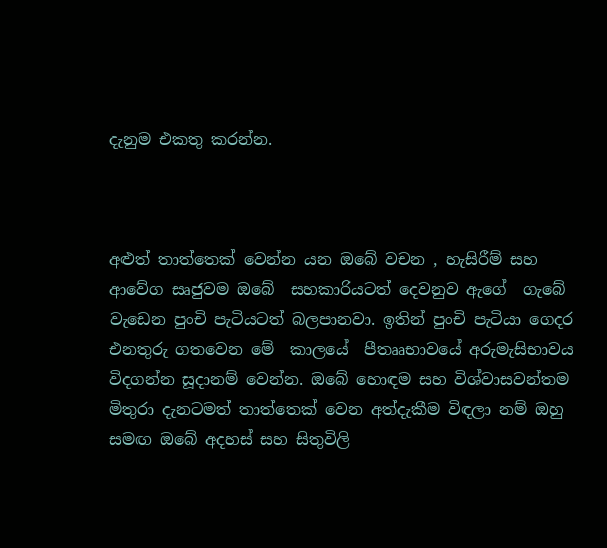දැනුම එකතු කරන්න.



අළුත් තාත්තෙක් වෙන්න යන ඔබේ වචන , හැසිරීම් සහ ආවේග සෘජුවම ඔබේ  සහකාරියටත් දෙවනුව ඇගේ  ගැබේ වැඩෙන පුංචි පැටියටත් බලපානවා. ඉතින් පුංචි පැටියා ගෙදර එනතුරු ගතවෙන මේ  කාලයේ  පීතෲභාවයේ අරුමැසිභාවය විදගන්න සූදානම් වෙන්න. ඔබේ හොඳම සහ විශ්වාසවන්තම මිතුරා දැනටමත් තාත්තෙක් වෙන අත්දැකීම විඳලා නම් ඔහු සමඟ ඔබේ අදහස් සහ සිතුවිලි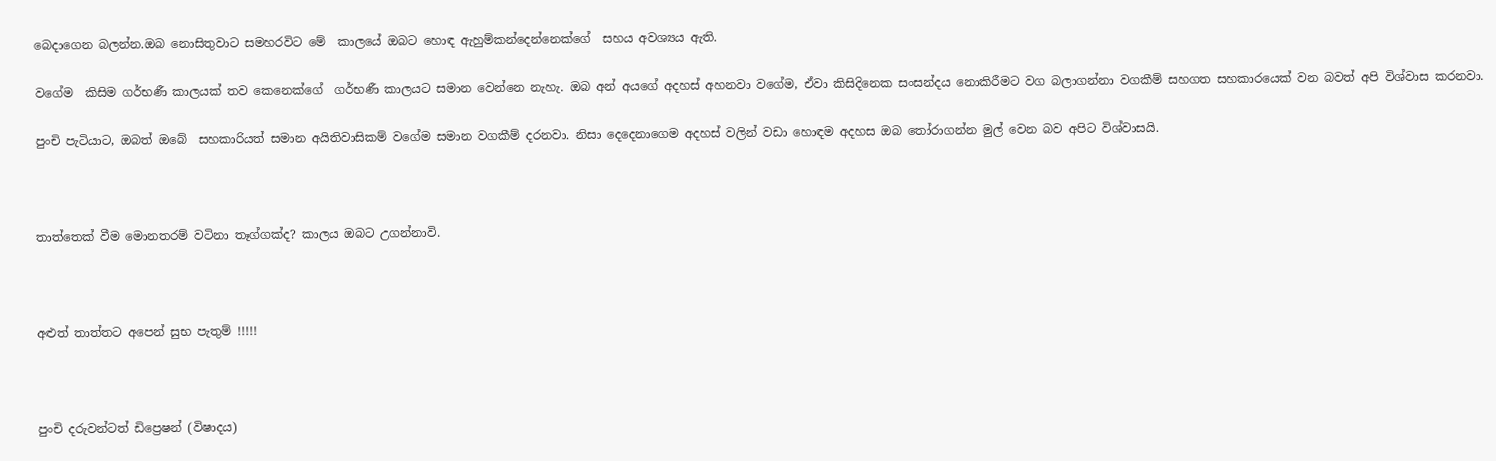බෙදාගෙන බලන්න.ඔබ නොසිතුවාට සමහරවිට මේ  කාලයේ ඔබට හොඳ ඇහුම්කන්දෙන්නෙක්ගේ  සහය අවශ්‍යය ඇති.

වගේම  කිසිම ගර්භණී කාලයක් තව කෙනෙක්ගේ  ගර්භණී කාලයට සමාන වෙන්නෙ නැහැ. ඔබ අන් අයගේ අදහස් අහනවා වගේම, ඒවා කිසිදිනෙක සංසන්දය නොකිරීමට වග බලාගන්නා වගකීම් සහගත සහකාරයෙක් වන බවත් අපි විශ්වාස කරනවා.

පුංචි පැටියාට, ඔබත් ඔබේ  සහකාරියත් සමාන අයිතිවාසිකම් වගේම සමාන වගකීම් දරනවා. නිසා දෙදෙනාගෙම අදහස් වලින් වඩා හොඳම අදහස ඔබ තෝරාගන්න මුල් වෙන බව අපිට විශ්වාසයි.



තාත්තෙක් වීම මොනතරම් වටිනා තෑග්ගක්ද? කාලය ඔබට උගන්නාවි.



අළුත් තාත්තට අපෙන් සුභ පැතුම් !!!!!



පුංචි දරුවන්ටත් ඩිප්‍රෙෂන් (විෂාදය)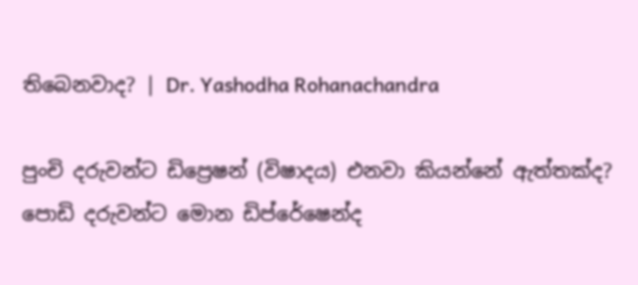තිබෙනවාද? | Dr. Yashodha Rohanachandra

පුංචි දරුවන්ට ඩිප්‍රෙෂන් (විෂාදය) එනවා කියන්නේ ඇත්තක්ද? පොඩි දරුවන්ට මොන ඩිප්රේෂෙන්ද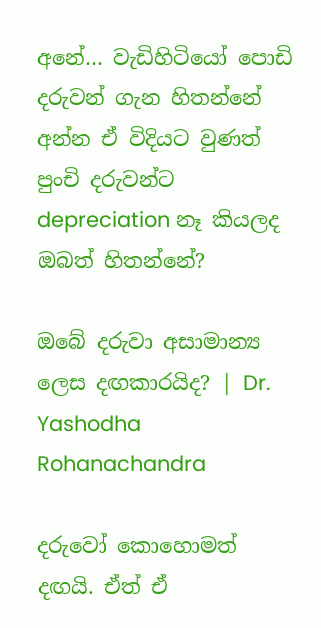අනේ… වැඩිහිටියෝ පොඩි දරුවන් ගැන හිතන්නේ අන්න ඒ විදියට වුණත් පුංචි දරුවන්ට depreciation නෑ කියලද ඔබත් හිතන්නේ?

ඔබේ දරුවා අසාමාන්‍ය ලෙස දඟකාරයිද? | Dr. Yashodha Rohanachandra

දරුවෝ කොහොමත් දඟයි. ඒත් ඒ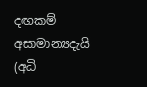දඟකම් අසාමාන්‍යදැයි (අධි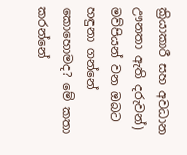ක්‍රියාකාරී සහ අවධාන ඌනතා ඇති දරුවන්) මව්පියන් වන ඔබට හඳුනා ගන්නේ කොහොමද? මේ කතා කරන්නේ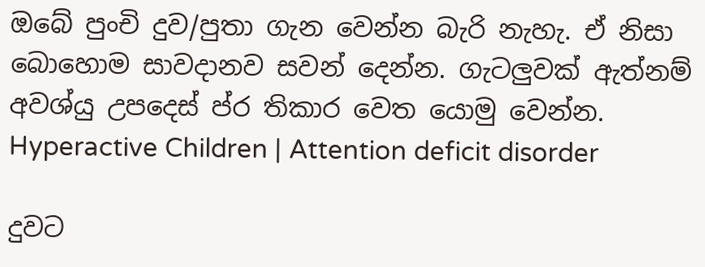ඔබේ පුංචි දුව/පුතා ගැන වෙන්න බැරි නැහැ. ඒ නිසා බොහොම සාවදානව සවන් දෙන්න. ගැටලුවක් ඇත්නම් අවශ්යු උපදෙස් ප්ර තිකාර වෙත යොමු වෙන්න. Hyperactive Children | Attention deficit disorder

දුවට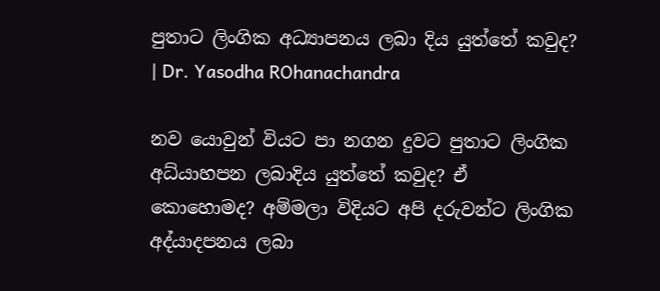පුතාට ලිංගික අධ්‍යාපනය ලබා දිය යුත්තේ කවුද? | Dr. Yasodha ROhanachandra

නව යොවුන් වියට පා නගන දුවට පුතාට ලිංගික අධ්යාහපන ලබාදිය යුත්තේ කවුද? ඒ කොහොමද? අම්මලා විදියට අපි දරුවන්ට ලිංගික අද්යාදපනය ලබා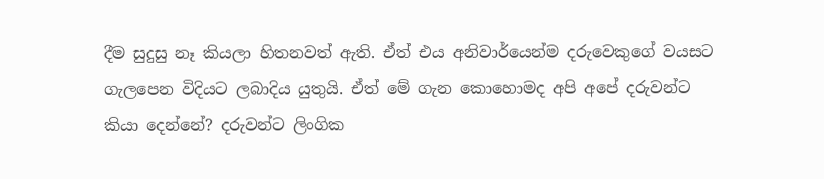දීම සුදුසු නෑ කියලා හිතනවත් ඇති. ඒත් එය අනිවාර්යෙන්ම දරුවෙකුගේ වයසට ගැලපෙන විදියට ලබාදිය යුතුයි. ඒත් මේ ගැන කොහොමද අපි අපේ දරුවන්ට කියා දෙන්නේ? දරුවන්ට ලිංගික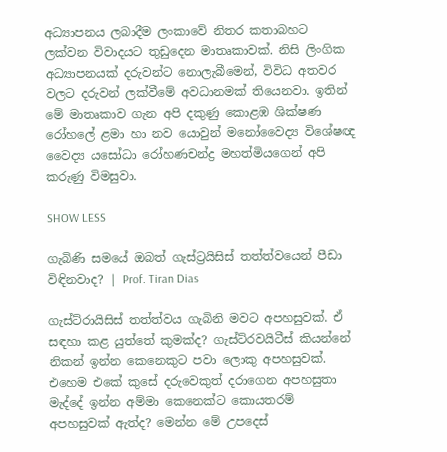අධ්‍යාපනය ලබාදීම ලංකාවේ නිතර කතාබහට ලක්වන විවාදයට තුඩුදෙන මාතෘකාවක්. නිසි ලිංගික අධ්‍යාපනයක් දරුවන්ට නොලැබීමෙන්, විවිධ අතවර වලට දරුවන් ලක්වීමේ අවධානමක් තියෙනවා. ඉතින් මේ මාතෘකාව ගැන අපි දකුණු කොළඹ ශික්ෂණ රෝහලේ ළමා හා නව යොවුන් මනෝවෛද්‍ය විශේෂඥ වෛද්‍ය යසෝධා රෝහණචන්ද්‍ර මහත්මියගෙන් අපි කරුණු විමසුවා.

SHOW LESS

ගැබිණි සමයේ ඔබත් ගැස්ට්‍රයිසිස් තත්ත්වයෙන් පීඩා විඳිනවාද? | Prof. Tiran Dias

ගැස්ට්රායිසිස් තත්ත්වය ගැබිනි මවට අපහසුවක්. ඒ සඳහා කළ යුත්තේ කුමක්ද? ගැස්ට්රවයිටීස් කියන්නේ නිකන් ඉන්න කෙනෙකුට පවා ලොකු අපහසුවක්. එහෙම එකේ කුසේ දරුවෙකුත් දරාගෙන අපහසුතා මැද්දේ ඉන්න අම්මා කෙනෙක්ට කොයතරම් අපහසුවක් ඇත්ද? මෙන්න මේ උපදෙස්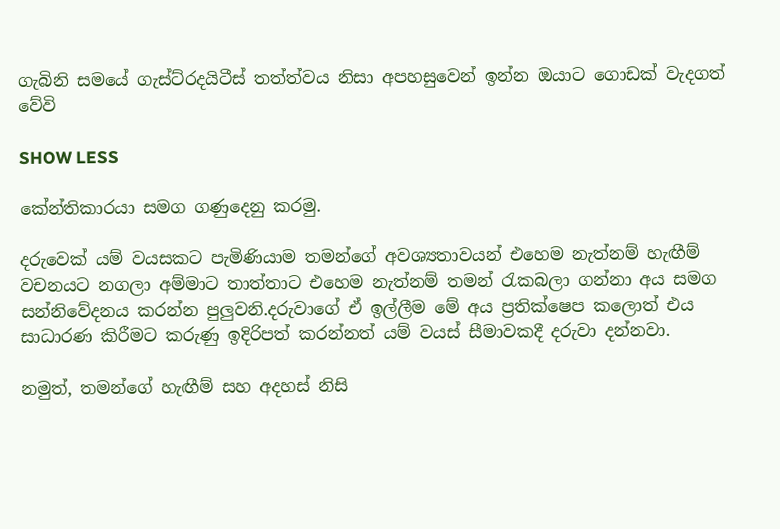ගැබිනි සමයේ ගැස්ට්රදයිටීස් තත්ත්වය නිසා අපහසුවෙන් ඉන්න ඔයාට ගොඩක් වැදගත් වේවි

SHOW LESS

කේන්තිකාරයා සමග ගණුදෙනු කරමු.

දරුවෙක් යම් වයසකට පැමිණියාම තමන්ගේ අවශ්‍යතාවයන් එහෙම නැත්නම් හැඟීම් වචනයට නගලා අම්මාට තාත්තාට එහෙම නැත්නම් තමන් රැකබලා ගන්නා අය සමග සන්නිවේදනය කරන්න පුලුවනි.දරුවාගේ ඒ ඉල්ලීම මේ අය ප්‍රතික්ෂෙප කලොත් එය සාධාරණ කිරීමට කරුණු ඉදිරිපත් කරන්නත් යම් වයස් සීමාවකදී දරුවා දන්නවා.

නමුත්, තමන්ගේ හැඟීම් සහ අදහස් නිසි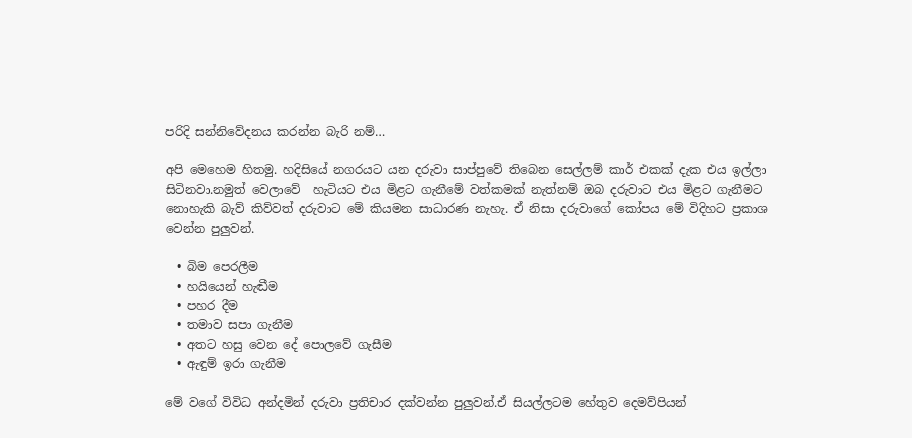පරිදි සන්නිවේදනය කරන්න බැරි නම්…

අපි මෙහෙම හිතමු. හදිසියේ නගරයට යන දරුවා සාප්පුවේ තිබෙන සෙල්ලම් කාර් එකක් දැක එය ඉල්ලා සිටිනවා.නමුත් වෙලාවේ  හැටියට එය මිළට ගැනීමේ වත්කමක් නැත්නම් ඔබ දරුවාට එය මිළට ගැනීමට නොහැකි බැව් කිව්වත් දරුවාට මේ කියමන සාධාරණ නැහැ. ඒ නිසා දරුවාගේ කෝපය මේ විදිහට ප්‍රකාශ වෙන්න පුලුවන්.

  • බිම පෙරලීම
  • හයියෙන් හැඬීම
  • පහර දීම
  • තමාව සපා ගැනීම
  • අතට හසු වෙන දේ පොලවේ ගැසීම
  • ඇඳුම් ඉරා ගැනීම

මේ වගේ විවිධ අන්දමින් දරුවා ප්‍රතිචාර දක්වන්න පුලුවන්.ඒ සියල්ලටම හේතුව දෙමව්පියන්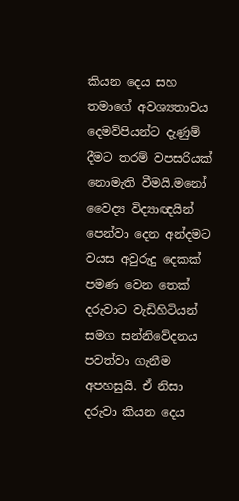කියන දෙය සහ තමාගේ අවශ්‍යතාවය දෙමව්පියන්ට දැණුම් දීමට තරම් වපසරියක් නොමැති වීමයි.මනෝ වෛද්‍ය විද්‍යාඥයින් පෙන්වා දෙන අන්දමට වයස අවුරුදු දෙකක් පමණ වෙන තෙක් දරුවාට වැඩිහිටියන් සමග සන්නිවේදනය පවත්වා ගැනීම අපහසුයි. ඒ නිසා දරුවා කියන දෙය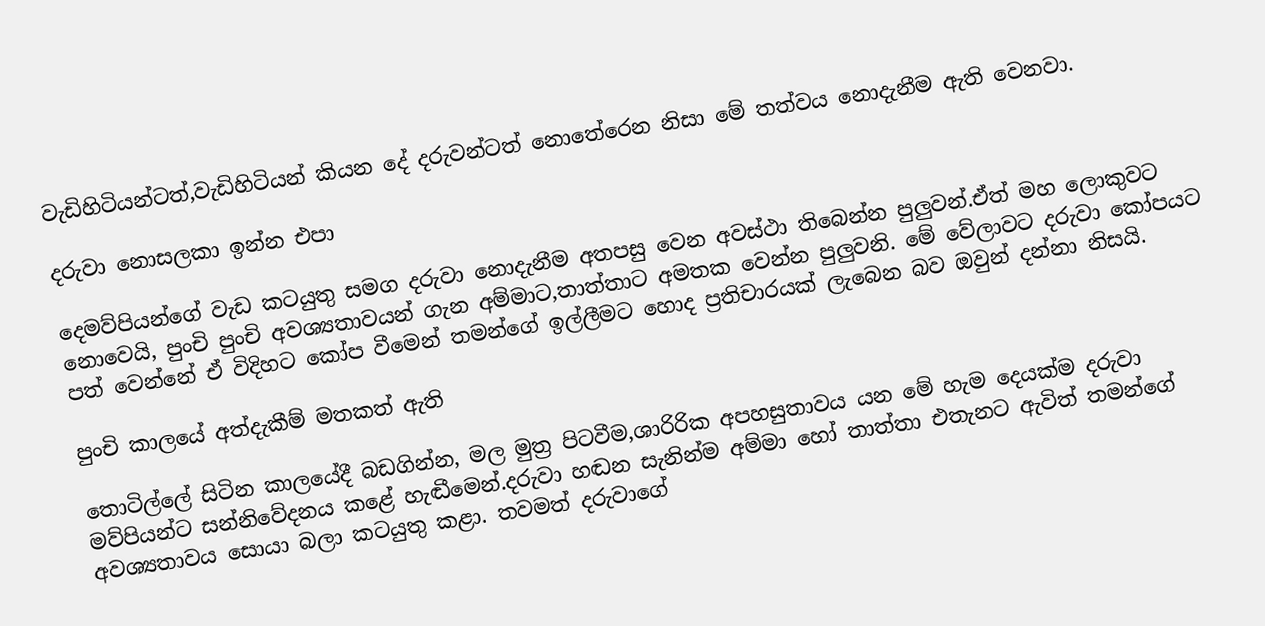වැඩිහිටියන්ටත්,වැඩිහිටියන් කියන දේ දරුවන්ටත් නොතේරෙන නිසා මේ තත්වය නොදැනීම ඇති වෙනවා.

දරුවා නොසලකා ඉන්න එපා

දෙමව්පියන්ගේ වැඩ කටයුතු සමග දරුවා නොදැනීම අතපසු වෙන අවස්ථා තිබෙන්න පුලුවන්.ඒත් මහ ලොකුවට නොවෙයි, පුංචි පුංචි අවශ්‍යතාවයන් ගැන අම්මාට,තාත්තාට අමතක වෙන්න පුලුවනි. මේ වේලාවට දරුවා කෝපයට පත් වෙන්නේ ඒ විදිහට කෝප වීමෙන් තමන්ගේ ඉල්ලීමට හොද ප්‍රතිචාරයක් ලැබෙන බව ඔවුන් දන්නා නිසයි.

පුංචි කාලයේ අත්දැකීම් මතකත් ඇති

තොටිල්ලේ සිටින කාලයේදී බඩගින්න, මල මුත්‍ර පිටවීම,ශාරිරික අපහසුතාවය යන මේ හැම දෙයක්ම දරුවා මව්පියන්ට සන්නිවේදනය කළේ හැඬීමෙන්.දරුවා හඬන සැනින්ම අම්මා හෝ තාත්තා එතැනට ඇවිත් තමන්ගේ අවශ්‍යතාවය සොයා බලා කටයුතු කළා. තවමත් දරුවාගේ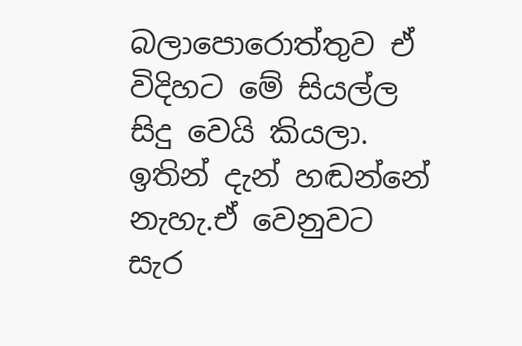බලාපොරොත්තුව ඒ විදිහට මේ සියල්ල සිදු වෙයි කියලා. ඉතින් දැන් හඬන්නේ නැහැ.ඒ වෙනුවට සැර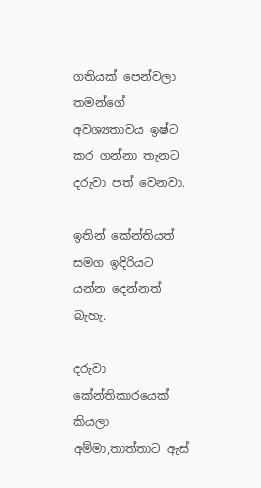ගතියක් පෙන්වලා තමන්ගේ අවශ්‍යතාවය ඉෂ්ට කර ගන්නා තැනට දරුවා පත් වෙනවා.

ඉතින් කේන්තියත් සමග ඉදිරියට යන්න දෙන්නත් බැහැ.

දරුවා කේන්තිකාරයෙක් කියලා අම්මා,තාත්තාට ඇස්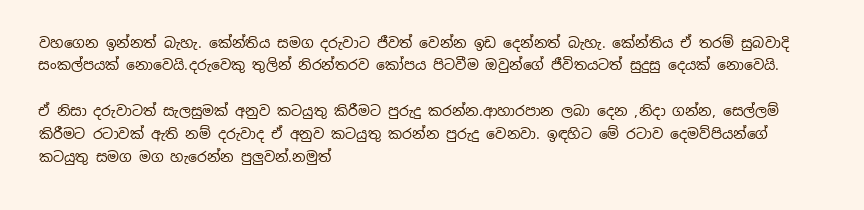වහගෙන ඉන්නත් බැහැ. කේන්තිය සමග දරුවාට ජීවත් වෙන්න ඉඩ දෙන්නත් බැහැ. කේන්තිය ඒ තරම් සුබවාදි සංකල්පයක් නොවෙයි.දරුවෙකු තුලින් නිරන්තරව කෝපය පිටවීම ඔවුන්ගේ ජීවිතයටත් සුදුසු දෙයක් නොවෙයි.

ඒ නිසා දරුවාටත් සැලසුමක් අනුව කටයුතු කිරීමට පුරුදු කරන්න.ආහාරපාන ලබා දෙන ,නිදා ගන්න, සෙල්ලම් කිරීමට රටාවක් ඇති නම් දරුවාද ඒ අනුව කටයුතු කරන්න පුරුදු වෙනවා. ඉඳහිට මේ රටාව දෙමව්පියන්ගේ කටයුතු සමග මග හැරෙන්න පුලුවන්.නමුත්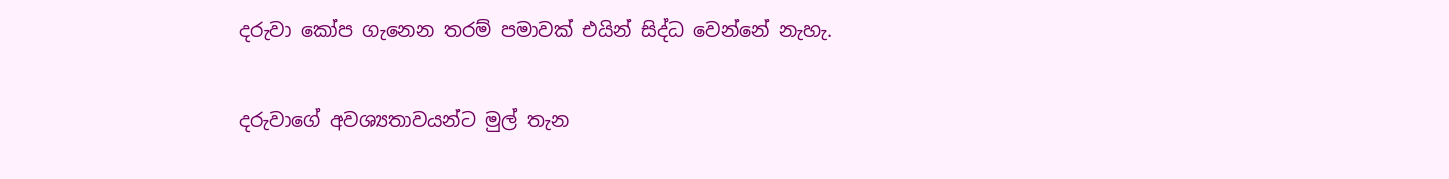දරුවා කෝප ගැනෙන තරම් පමාවක් එයින් සිද්ධ වෙන්නේ නැහැ.

දරුවාගේ අවශ්‍යතාවයන්ට මුල් තැන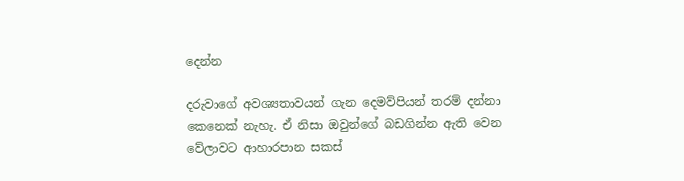දෙන්න

දරුවාගේ අවශ්‍යතාවයන් ගැන දෙමව්පියන් තරම් දන්නා කෙනෙක් නැහැ. ඒ නිසා ඔවුන්ගේ බඩගින්න ඇති වෙන වේලාවට ආහාරපාන සකස්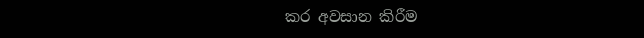කර අවසාන කිරීම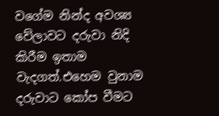වගේම නින්ද අවශ්‍ය වේලාවට දරුවා නිදි කිරීම ඉතාම වැදගත්.එහෙම වුනාම දරුවාට කෝප වීමට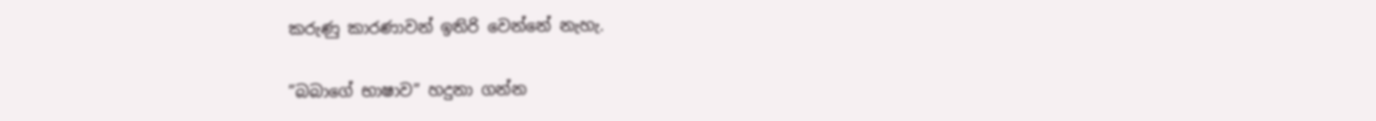කරුණු කාරණාවන් ඉතිරි වෙන්නේ නැහැ.

”බබාගේ භාෂාව” හදුනා ගන්න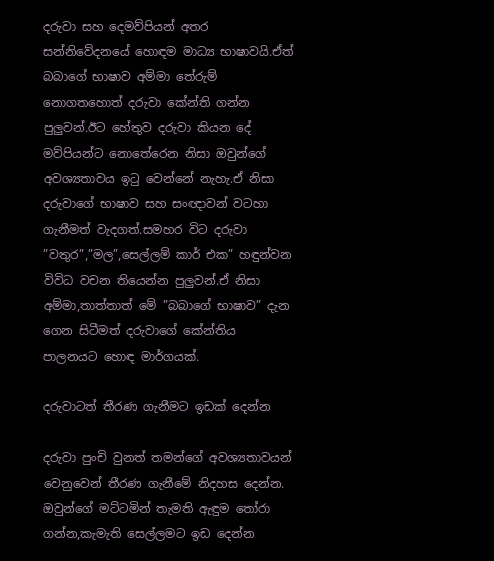දරුවා සහ දෙමව්පියන් අතර සන්නිවේදනයේ හොඳම මාධ්‍ය භාෂාවයි.ඒත් බබාගේ භාෂාව අම්මා තේරුම් නොගතහොත් දරුවා කේන්ති ගන්න පුලුවන්.ඊට හේතුව දරුවා කියන දේ මව්පියන්ට නොතේරෙන නිසා ඔවුන්ගේ අවශ්‍යතාවය ඉටු වෙන්නේ නැහැ.ඒ නිසා දරුවාගේ භාෂාව සහ සංඥාවන් වටහා ගැනීමත් වැදගත්.සමහර විට දරුවා ”වතුර”,”මල”,සෙල්ලම් කාර් එක” හඳුන්වන විවිධ වචන තියෙන්න පුලුවන්.ඒ නිසා අම්මා,තාත්තාත් මේ ”බබාගේ භාෂාව” දැන ගෙන සිටීමත් දරුවාගේ කේන්තිය පාලනයට හොඳ මාර්ගයක්.

දරුවාටත් තීරණ ගැනීමට ඉඩක් දෙන්න

දරුවා පුංචි වුනත් තමන්ගේ අවශ්‍යතාවයන් වෙනුවෙන් තීරණ ගැනීමේ නිදහස දෙන්න. ඔවුන්ගේ මට්ටමින් තැමති ඇඳුම තෝරා ගන්න,කැමැති සෙල්ලමට ඉඩ දෙන්න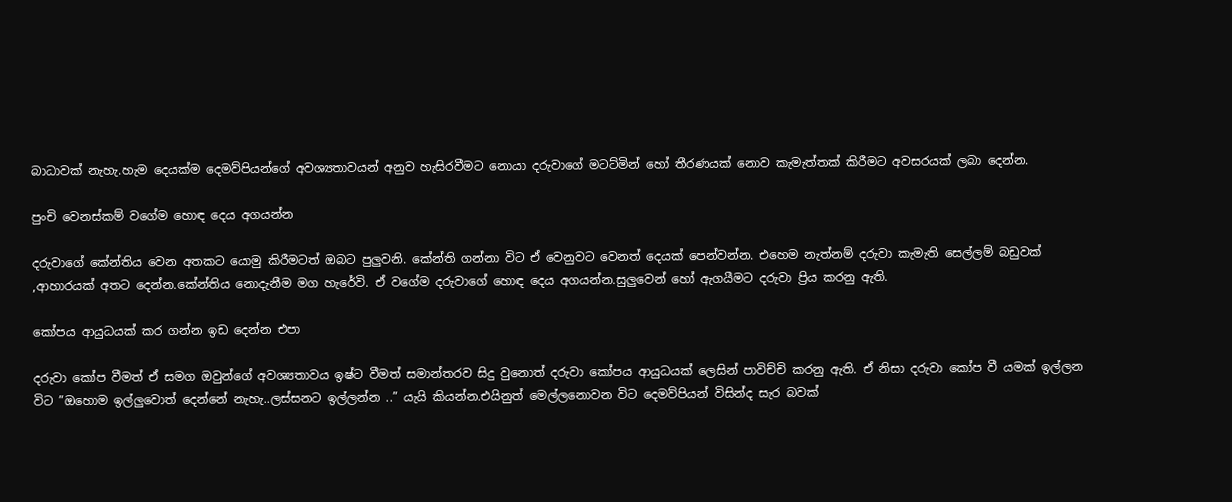බාධාවක් නැහැ.හැම දෙයක්ම දෙමව්පියන්ගේ අවශ්‍යතාවයන් අනුව හැසිරවීමට නොයා දරුවාගේ මටට්මින් හෝ තීරණයක් නොව කැමැත්තක් කිරීමට අවසරයක් ලබා දෙන්න.

පුංචි වෙනස්කම් වගේම හොඳ දෙය අගයන්න

දරුවාගේ කේන්තිය වෙන අතකට යොමු කිරීමටත් ඔබට පුලුවනි. කේන්ති ගන්නා විට ඒ වෙනුවට වෙනත් දෙයක් පෙන්වන්න. එහෙම නැත්නම් දරුවා කැමැති සෙල්ලම් බඩුවක් ,ආහාරයක් අතට දෙන්න.කේන්තිය නොදැනීම මග හැරේවි. ඒ වගේම දරුවාගේ හොඳ දෙය අගයන්න.සුලුවෙන් හෝ ඇගයීමට දරුවා ප්‍රිය කරනු ඇති.

කෝපය ආයුධයක් කර ගන්න ඉඩ දෙන්න එපා

දරුවා කෝප වීමත් ඒ සමග ඔවුන්ගේ අවශ්‍යතාවය ඉෂ්ට වීමත් සමාන්තරව සිදු වුනොත් දරුවා කෝපය ආයුධයක් ලෙසින් පාවිච්චි කරනු ඇති. ඒ නිසා දරුවා කෝප වී යමක් ඉල්ලන විට ”ඔහොම ඉල්ලුවොත් දෙන්නේ නැහැ..ලස්සනට ඉල්ලන්න ..” යැයි කියන්න.එයිනුත් මෙල්ලනොවන විට දෙමව්පියන් විසින්ද සැර බවක්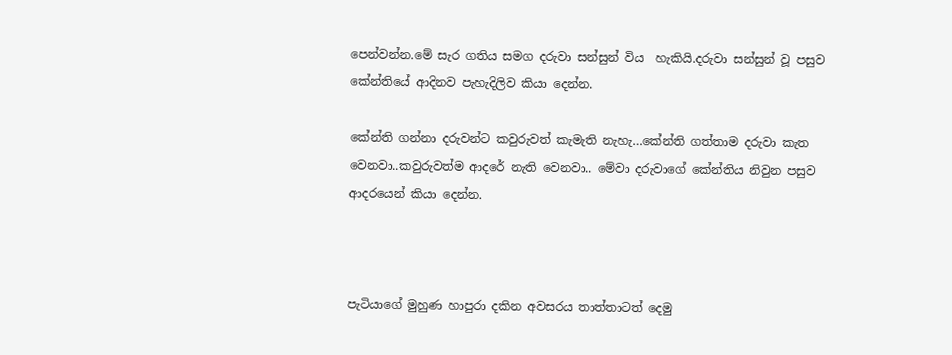පෙන්වන්න.මේ සැර ගතිය සමග දරුවා සන්සුන් විය  හැකියි.දරුවා සන්සුන් වූ පසුව කේන්තියේ ආදිනව පැහැදිලිව කියා දෙන්න.

කේන්ති ගන්නා දරුවන්ට කවුරුවත් කැමැති නැහැ…කේන්ති ගත්තාම දරුවා කැත වෙනවා..කවුරුවත්ම ආදරේ නැති වෙනවා.. මේවා දරුවාගේ කේන්තිය නිවුන පසුව ආදරයෙන් කියා දෙන්න.



පැටියාගේ මුහුණ හාපුරා දකින අවසරය තාත්තාටත් දෙමු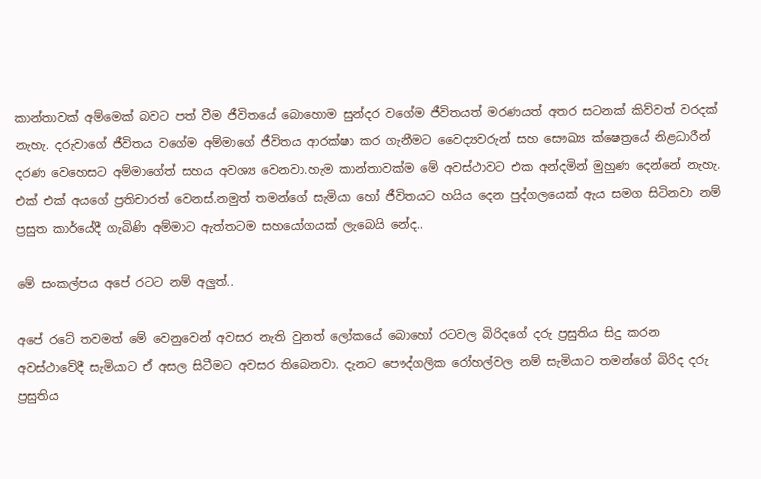කාන්තාවක් අම්මෙක් බවට පත් වීම ජීවිතයේ බොහොම සුන්දර වගේම ජීවිතයත් මරණයත් අතර සටනක් කිව්වත් වරදක් නැහැ. දරුවාගේ ජීවිතය වගේම අම්මාගේ ජීවිතය ආරක්ෂා කර ගැනීමට වෛද්‍යවරුන් සහ සෞඛ්‍ය ක්ෂෙත්‍රයේ නිළධාරීන් දරණ වෙහෙසට අම්මාගේත් සහය අවශ්‍ය වෙනවා.හැම කාන්තාවක්ම මේ අවස්ථාවට එක අන්දමින් මුහුණ දෙන්නේ නැහැ. එක් එක් අයගේ ප්‍රතිචාරත් වෙනස්.නමුත් තමන්ගේ සැමියා හෝ ජීවිතයට හයිය දෙන පුද්ගලයෙක් ඇය සමග සිටිනවා නම් ප්‍රසුත කාර්යේදී ගැබිණි අම්මාට ඇත්තටම සහයෝගයක් ලැබෙයි නේද..

මේ සංකල්පය අපේ රටට නම් අලුත්..

අපේ රටේ තවමත් මේ වෙනුවෙන් අවසර නැති වුනත් ලෝකයේ බොහෝ රටවල බිරිදගේ දරු ප්‍රසුතිය සිදු කරන අවස්ථාවේදී සැමියාට ඒ අසල සිටීමට අවසර තිබෙනවා. දැනට පෞද්ගලික රෝහල්වල නම් සැමියාට තමන්ගේ බිරිද දරු ප්‍රසුතිය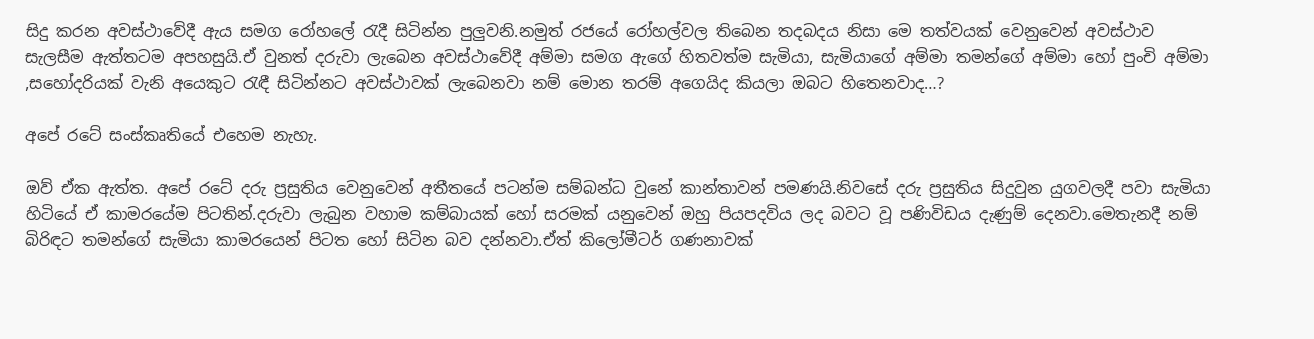සිදු කරන අවස්ථාවේදී ඇය සමග රෝහලේ රැදී සිටින්න පුලුවනි.නමුත් රජයේ රෝහල්වල තිබෙන තදබදය නිසා මෙ තත්වයක් වෙනුවෙන් අවස්ථාව සැලසීම ඇත්තටම අපහසුයි.ඒ වුනත් දරුවා ලැබෙන අවස්ථාවේදී අම්මා සමග ඇගේ හිතවත්ම සැමියා, සැමියාගේ අම්මා තමන්ගේ අම්මා හෝ පුංචි අම්මා ,සහෝදරියක් වැනි අයෙකුට රැඳී සිටින්නට අවස්ථාවක් ලැබෙනවා නම් මොන තරම් අගෙයිද කියලා ඔබට හිතෙනවාද…?

අපේ රටේ සංස්කෘතියේ එහෙම නැහැ.

ඔව් ඒක ඇත්ත. අපේ රටේ දරු ප්‍රසුතිය වෙනුවෙන් අතීතයේ පටන්ම සම්බන්ධ වුනේ කාන්තාවන් පමණයි.නිවසේ දරු ප්‍රසුතිය සිදුවුන යුගවලදී පවා සැමියා හිටියේ ඒ කාමරයේම පිටතින්.දරුවා ලැබුන වහාම කම්බායක් හෝ සරමක් යනුවෙන් ඔහු පියපදවිය ලද බවට වූ පණිවිඩය දැණුම් දෙනවා.මෙතැනදී නම් බිරිඳට තමන්ගේ සැමියා කාමරයෙන් පිටත හෝ සිටින බව දන්නවා.ඒත් කිලෝමීටර් ගණනාවක්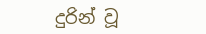දුරින් වූ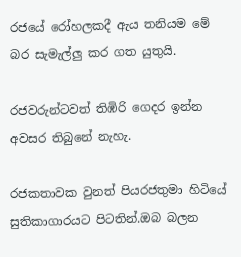රජයේ රෝහලකදී ඇය තනියම මේ බර සැමැල්ලු කර ගත යුතුයි.

රජවරුන්ටවත් තිඹිරි ගෙදර ඉන්න අවසර තිබුනේ නැහැ.

රජකතාවක වුනත් පියරජතුමා හිටියේ සුතිකාගාරයට පිටතින්.ඔබ බලන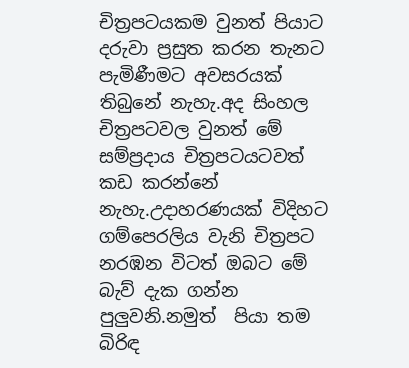චිත්‍රපටයකම වුනත් පියාට දරුවා ප්‍රසුත කරන තැනට පැමිණීමට අවසරයක් තිබුනේ නැහැ.අද සිංහල චිත්‍රපටවල වුනත් මේ සම්ප්‍රදාය චිත්‍රපටයටවත් කඩ කරන්නේ නැහැ.උදාහරණයක් විදිහට ගම්පෙරලිය වැනි චිත්‍රපට නරඹන විටත් ඔබට මේ බැව් දැක ගන්න පුලුවනි.නමුත්  පියා තම බිරිඳ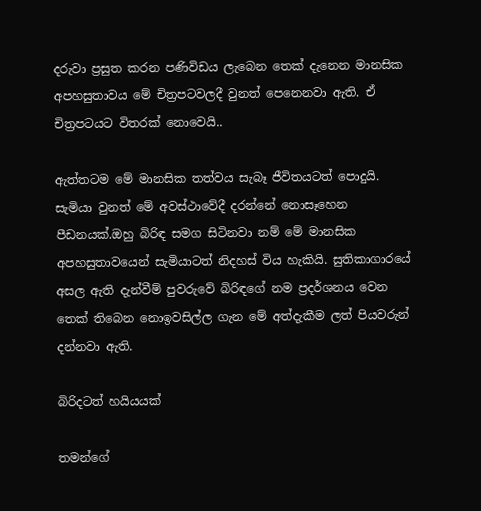දරුවා ප්‍රසුත කරන පණිවිඩය ලැබෙන තෙක් දැනෙන මානසික අපහසුතාවය මේ චිත්‍රපටවලදී වුනත් පෙනෙනවා ඇති. ඒ චිත්‍රපටයට විතරක් නොවෙයි..

ඇත්තටම මේ මානසික තත්වය සැබෑ ජීවිතයටත් පොදුයි. සැමියා වුනත් මේ අවස්ථාවේදී දරන්නේ නොසෑහෙන පීඩනයක්.ඔහු බිරිඳ සමග සිටිනවා නම් මේ මානසික අපහසුතාවයෙන් සැමියාටත් නිදහස් විය හැකියි. සුතිකාගාරයේ අසල ඇති දැන්වීම් පුවරුවේ බිරිඳගේ නම ප්‍රදර්ශනය වෙන තෙක් තිබෙන නොඉවසිල්ල ගැන මේ අත්දැකීම ලත් පියවරුන් දන්නවා ඇති.

බිරිදටත් හයියයක්

තමන්ගේ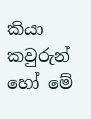කියා කවුරුන් හෝ මේ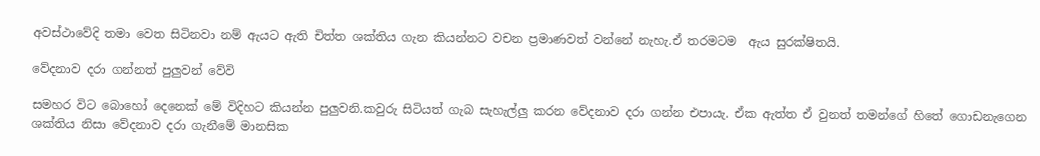අවස්ථාවේදි තමා වෙත සිටිනවා නම් ඇයට ඇති චිත්ත ශක්තිය ගැන කියන්නට වචන ප්‍රමාණවත් වන්නේ නැහැ.ඒ තරමටම  ඇය සුරක්ෂිතයි.

වේදනාව දරා ගන්නත් පුලුවන් වේවි

සමහර විට බොහෝ දෙනෙක් මේ විදිහට කියන්න පුලුවනි.කවුරු සිටියත් ගැබ සැහැල්ලු කරන වේදනාව දරා ගන්න එපායැ. ඒක ඇත්ත ඒ වුනත් තමන්ගේ හිතේ ගොඩනැගෙන ශක්තිය නිසා වේදනාව දරා ගැනීමේ මානසික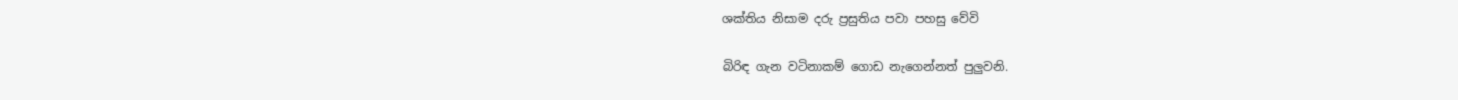ශක්තිය නිසාම දරු ප්‍රසුතිය පවා පහසු වේවි

බිරිඳ ගැන වටිනාකම් ගොඩ නැගෙන්නත් පුලුවනි.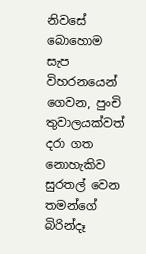නිවසේ බොහොම සැප විහරනයෙන් ගෙවන, පුංචි තුවාලයක්වත් දරා ගත නොහැකිව සුරතල් වෙන තමන්ගේ බිරින්දෑ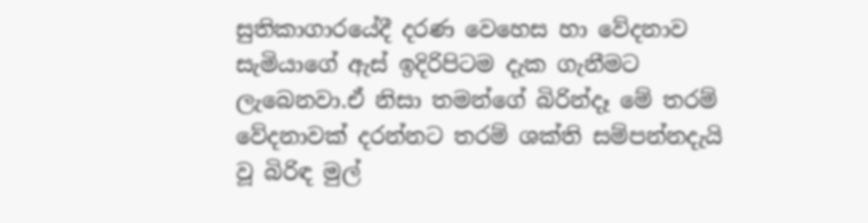සුතිකාගාරයේදී දරණ වෙහෙස හා වේදනාව සැමියාගේ ඇස් ඉදිරිපිටම දැක ගැනීමට ලැබෙනවා.ඒ නිසා තමන්ගේ බිරින්දෑ මේ තරම් වේදනාවක් දරන්නට තරම් ශක්ති සම්පන්නදැයි වූ බිරිඳ මුල්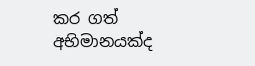කර ගත් අභිමානයක්ද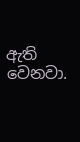ඇති වෙනවා.